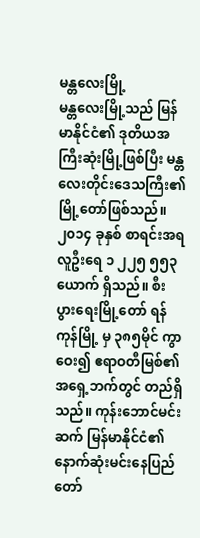မန္တလေးမြို့
မန္တလေးမြို့သည် မြန်မာနိုင်ငံ၏ ဒုတိယအကြီးဆုံးမြို့ဖြစ်ပြီး မန္တလေးတိုင်းဒေသကြီး၏မြို့တော်ဖြစ်သည်။ ၂၀၁၄ ခုနှစ် စာရင်းအရ လူဦးရေ ၁ ၂၂၅ ၅၅၃ ယောက် ရှိသည်။ စီးပွားရေးမြို့တော် ရန်ကုန်မြို့ မှ ၃၈၅မိုင် ကွာဝေး၍ ဧရာဝတီမြစ်၏ အရှေ့ဘက်တွင် တည်ရှိသည်။ ကုန်းဘောင်မင်းဆက် မြန်မာနိုင်ငံ၏ နောက်ဆုံးမင်းနေပြည်တော်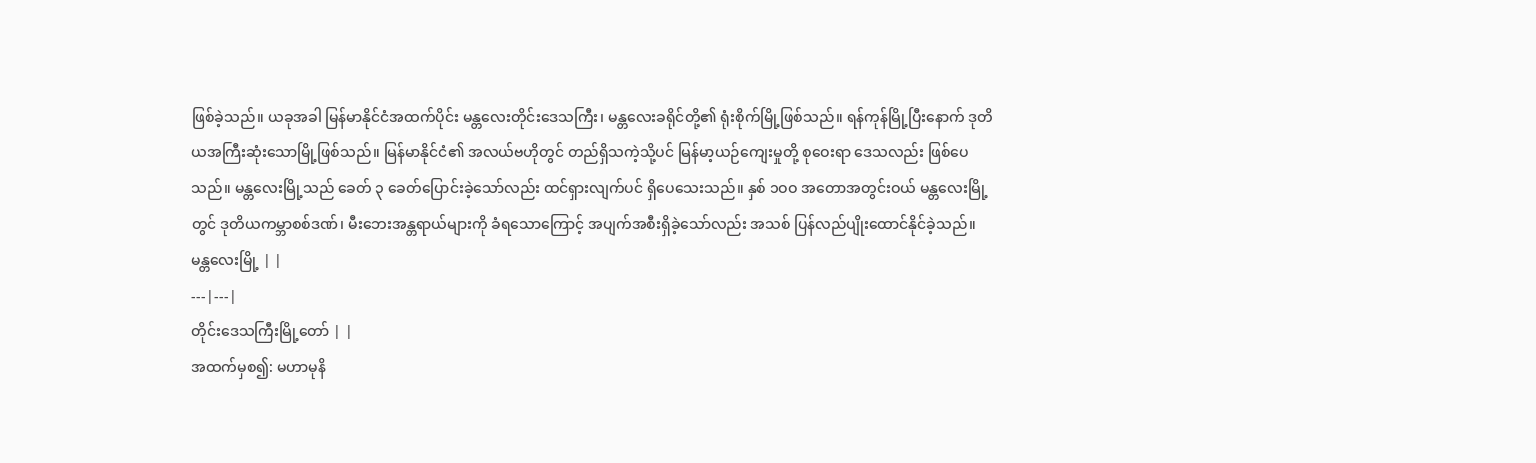ဖြစ်ခဲ့သည်။ ယခုအခါ မြန်မာနိုင်ငံအထက်ပိုင်း မန္တလေးတိုင်းဒေသကြီး၊ မန္တလေးခရိုင်တို့၏ ရုံးစိုက်မြို့ဖြစ်သည်။ ရန်ကုန်မြို့ပြီးနောက် ဒုတိယအကြီးဆုံးသောမြို့ဖြစ်သည်။ မြန်မာနိုင်ငံ၏ အလယ်ဗဟိုတွင် တည်ရှိသကဲ့သို့ပင် မြန်မာ့ယဉ်ကျေးမှုတို့ စုဝေးရာ ဒေသလည်း ဖြစ်ပေသည်။ မန္တလေးမြို့သည် ခေတ် ၃ ခေတ်ပြောင်းခဲ့သော်လည်း ထင်ရှားလျက်ပင် ရှိပေသေးသည်။ နှစ် ၁ဝဝ အတောအတွင်းဝယ် မန္တလေးမြို့တွင် ဒုတိယကမ္ဘာစစ်ဒဏ်၊ မီးဘေးအန္တရာယ်များကို ခံရသောကြောင့် အပျက်အစီးရှိခဲ့သော်လည်း အသစ် ပြန်လည်ပျိုးထောင်နိုင်ခဲ့သည်။
မန္တလေးမြို့ | |
---|---|
တိုင်းဒေသကြီးမြို့တော် | |
အထက်မှစ၍: မဟာမုနိ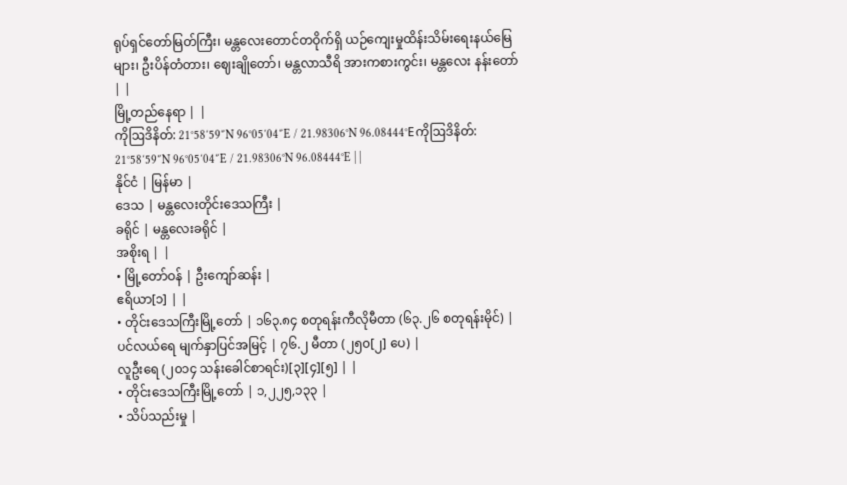ရုပ်ရှင်တော်မြတ်ကြီး၊ မန္တလေးတောင်တဝိုက်ရှိ ယဉ်ကျေးမှုထိန်းသိမ်းရေးနယ်မြေများ၊ ဦးပိန်တံတား၊ ဈေးချိုတော်၊ မန္တလာသီရိ အားကစားကွင်း၊ မန္တလေး နန်းတော် | |
မြို့တည်နေရာ | |
ကိုဩဒိနိတ်: 21°58′59″N 96°05′04″E / 21.98306°N 96.08444°Eကိုဩဒိနိတ်: 21°58′59″N 96°05′04″E / 21.98306°N 96.08444°E | |
နိုင်ငံ | မြန်မာ |
ဒေသ | မန္တလေးတိုင်းဒေသကြီး |
ခရိုင် | မန္တလေးခရိုင် |
အစိုးရ | |
• မြို့တော်ဝန် | ဦးကျော်ဆန်း |
ဧရိယာ[၁] | |
• တိုင်းဒေသကြီးမြို့တော် | ၁၆၃.၈၄ စတုရန်းကီလိုမီတာ (၆၃.၂၆ စတုရန်းမိုင်) |
ပင်လယ်ရေ မျက်နှာပြင်အမြင့် | ၇၆.၂ မီတာ (၂၅၀[၂] ပေ) |
လူဦးရေ (၂၀၁၄ သန်းခေါင်စာရင်း)[၃][၄][၅] | |
• တိုင်းဒေသကြီးမြို့တော် | ၁,၂၂၅,၁၃၃ |
• သိပ်သည်းမှု |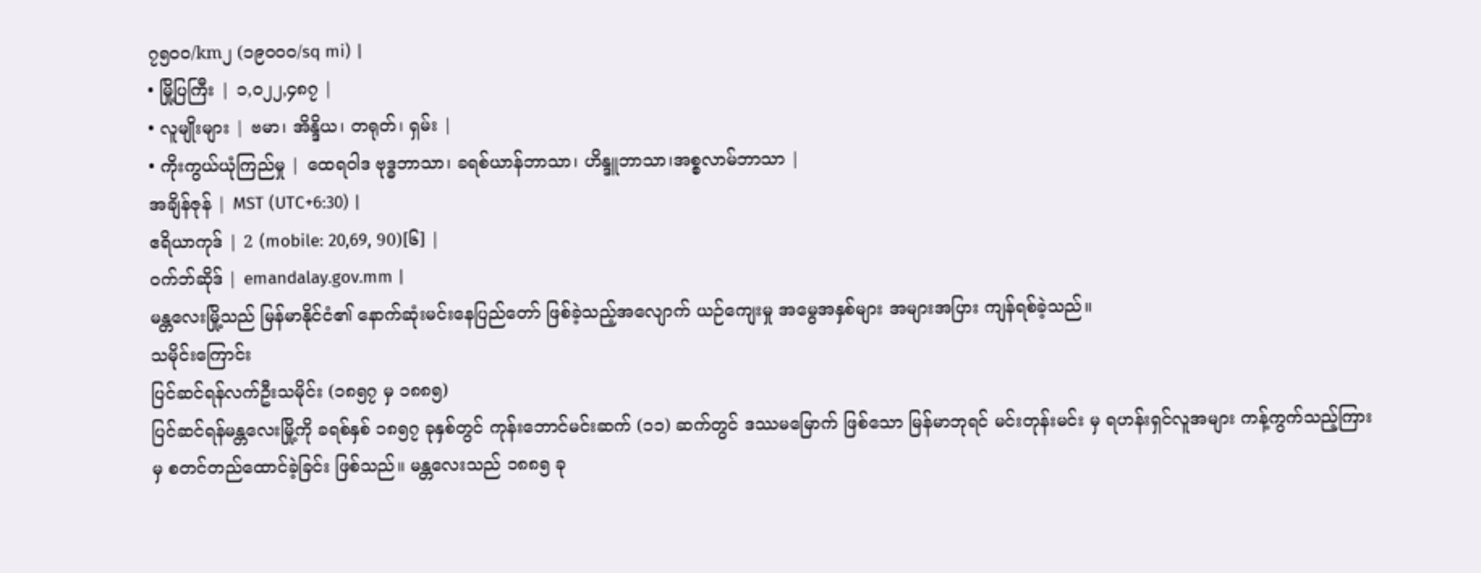၇၅၀၀/km၂ (၁၉၀၀၀/sq mi) |
• မြို့ပြကြီး | ၁,၀၂၂,၄၈၇ |
• လူမျိုးများ | ဗမာ၊ အိန္ဒိယ၊ တရုတ်၊ ရှမ်း |
• ကိုးကွယ်ယုံကြည်မှု | ထေရဝါဒ ဗုဒ္ဓဘာသာ၊ ခရစ်ယာန်ဘာသာ၊ ဟိန္ဒူဘာသာ၊အစ္စလာမ်ဘာသာ |
အချိန်ဇုန် | MST (UTC+6:30) |
ဧရိယာကုဒ် | 2 (mobile: 20,69, 90)[၆] |
ဝက်ဘ်ဆိုဒ် | emandalay.gov.mm |
မန္တလေးမြို့သည် မြန်မာနိုင်ငံ၏ နောက်ဆုံးမင်းနေပြည်တော် ဖြစ်ခဲ့သည့်အလျောက် ယဉ်ကျေးမှု အမွေအနှစ်များ အများအပြား ကျန်ရစ်ခဲ့သည်။
သမိုင်းကြောင်း
ပြင်ဆင်ရန်လက်ဦးသမိုင်း (၁၈၅၇ မှ ၁၈၈၅)
ပြင်ဆင်ရန်မန္တလေးမြို့ကို ခရစ်နှစ် ၁၈၅၇ ခုနှစ်တွင် ကုန်းဘောင်မင်းဆက် (၁၁) ဆက်တွင် ဒဿမမြောက် ဖြစ်သော မြန်မာဘုရင် မင်းတုန်းမင်း မှ ရဟန်းရှင်လူအများ ကန့်ကွက်သည့်ကြားမှ စတင်တည်ထောင်ခဲ့ခြင်း ဖြစ်သည်။ မန္တလေးသည် ၁၈၈၅ ခု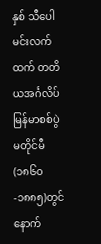နှစ် သီပေါမင်းလက်ထက် တတိယအင်္ဂလိပ်မြန်မာစစ်ပွဲ မတိုင်မီ (၁၈၆၀-၁၈၈၅)တွင် နောက်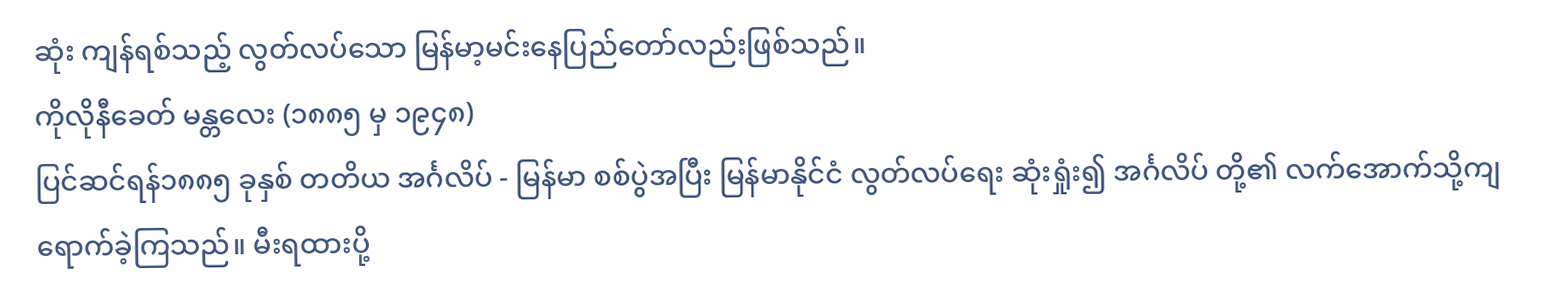ဆုံး ကျန်ရစ်သည့် လွတ်လပ်သော မြန်မာ့မင်းနေပြည်တော်လည်းဖြစ်သည်။
ကိုလိုနီခေတ် မန္တလေး (၁၈၈၅ မှ ၁၉၄၈)
ပြင်ဆင်ရန်၁၈၈၅ ခုနှစ် တတိယ အင်္ဂလိပ် - မြန်မာ စစ်ပွဲအပြီး မြန်မာနိုင်ငံ လွတ်လပ်ရေး ဆုံးရှုံး၍ အင်္ဂလိပ် တို့၏ လက်အောက်သို့ကျရောက်ခဲ့ကြသည်။ မီးရထားပို့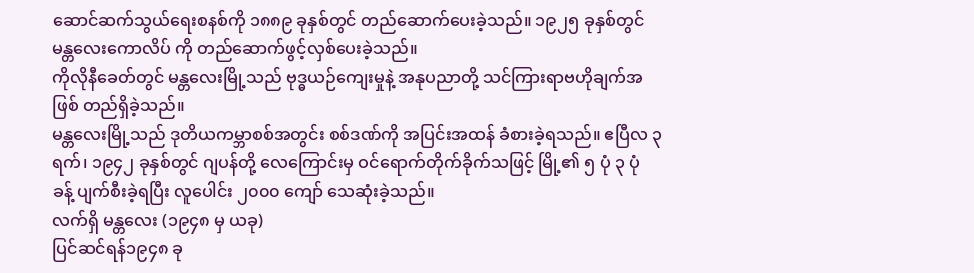ဆောင်ဆက်သွယ်ရေးစနစ်ကို ၁၈၈၉ ခုနှစ်တွင် တည်ဆောက်ပေးခဲ့သည်။ ၁၉၂၅ ခုနှစ်တွင် မန္တလေးကောလိပ် ကို တည်ဆောက်ဖွင့်လှစ်ပေးခဲ့သည်။
ကိုလိုနီခေတ်တွင် မန္တလေးမြို့သည် ဗုဒ္ဓယဉ်ကျေးမှုနဲ့ အနုပညာတို့ သင်ကြားရာဗဟိုချက်အဖြစ် တည်ရှိခဲ့သည်။
မန္တလေးမြို့သည် ဒုတိယကမ္ဘာစစ်အတွင်း စစ်ဒဏ်ကို အပြင်းအထန် ခံစားခဲ့ရသည်။ ဧပြီလ ၃ ရက်၊ ၁၉၄၂ ခုနှစ်တွင် ဂျပန်တို့ လေကြောင်းမှ ဝင်ရောက်တိုက်ခိုက်သဖြင့် မြို့၏ ၅ ပုံ ၃ ပုံ ခန့် ပျက်စီးခဲ့ရပြီး လူပေါင်း ၂၀၀၀ ကျော် သေဆုံးခဲ့သည်။
လက်ရှိ မန္တလေး (၁၉၄၈ မှ ယခု)
ပြင်ဆင်ရန်၁၉၄၈ ခု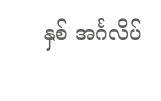နှစ် အင်္ဂလိပ်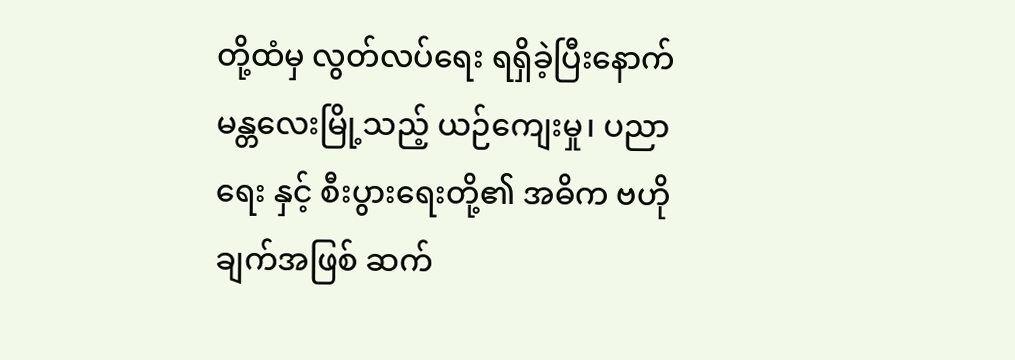တို့ထံမှ လွတ်လပ်ရေး ရရှိခဲ့ပြီးနောက် မန္တလေးမြို့သည့် ယဉ်ကျေးမှု၊ ပညာရေး နှင့် စီးပွားရေးတို့၏ အဓိက ဗဟိုချက်အဖြစ် ဆက်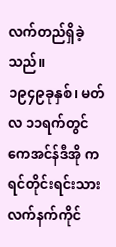လက်တည်ရှိခဲ့သည်။
၁၉၄၉ခုနှစ်၊ မတ်လ ၁၁ရက်တွင် ကေအင်န်ဒီအို ကရင်တိုင်းရင်းသားလက်နက်ကိုင်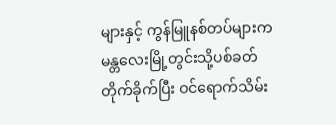များနှင့် ကွန်မြူနစ်တပ်များက မန္တလေးမြို့တွင်းသို့ပစ်ခတ် တိုက်ခိုက်ပြီး ဝင်ရောက်သိမ်း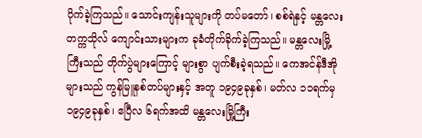ပိုက်ခဲ့ကြသည်။ သောင်းကျန်းသူများကို တပ်မတော်၊ စစ်ရဲနှင့် မန္တလေးတက္ကသိုလ် ကျောင်းသားများက ခုခံတိုက်ခိုက်ခဲ့ကြသည်။ မန္တလေးမြို့ကြီးသည် တိုက်ပွဲများကြောင့် များစွာ ပျက်စီးခဲ့ရသည်။ ကေအင်န်ဒီအိုများသည် ကွန်မြူနစ်တပ်များနှင့် အတူ ၁၉၄၉ခုနှစ်၊ မတ်လ ၁၁ရက်မှ ၁၉၄၉ခုနှစ်၊ ဧပြီလ ၆ရက်အထိ မန္တလေးမြို့ကြီး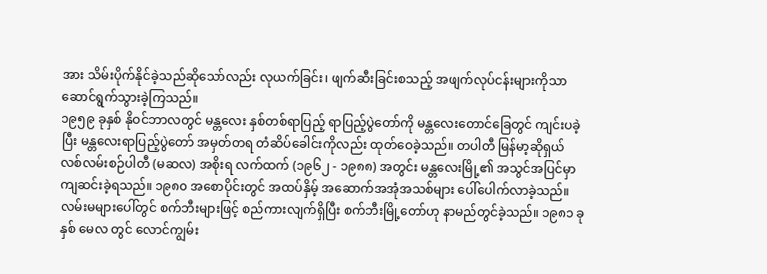အား သိမ်းပိုက်နိုင်ခဲ့သည်ဆိုသော်လည်း လုယက်ခြင်း၊ ဖျက်ဆီးခြင်းစသည့် အဖျက်လုပ်ငန်းများကိုသာ ဆောင်ရွက်သွားခဲ့ကြသည်။
၁၉၅၉ ခုနှစ် နိုဝင်ဘာလတွင် မန္တလေး နှစ်တစ်ရာပြည့် ရာပြည့်ပွဲတော်ကို မန္တလေးတောင်ခြေတွင် ကျင်းပခဲ့ပြီး မန္တလေးရာပြည့်ပွဲတော် အမှတ်တရ တံဆိပ်ခေါင်းကိုလည်း ထုတ်ဝေခဲ့သည်။ တပါတီ မြန်မာ့ဆိုရှယ်လစ်လမ်းစဉ်ပါတီ (မဆလ) အစိုးရ လက်ထက် (၁၉၆၂ - ၁၉၈၈) အတွင်း မန္တလေးမြို့၏ အသွင်အပြင်မှာ ကျဆင်းခဲ့ရသည်။ ၁၉၈၀ အစောပိုင်းတွင် အထပ်နှိမ့် အဆောက်အအုံအသစ်များ ပေါ်ပေါက်လာခဲ့သည်။ လမ်းမများပေါ်တွင် စက်ဘီးများဖြင့် စည်ကားလျက်ရှိပြီး စက်ဘီးမြို့တော်ဟု နာမည်တွင်ခဲ့သည်။ ၁၉၈၁ ခုနှစ် မေလ တွင် လောင်ကျွမ်း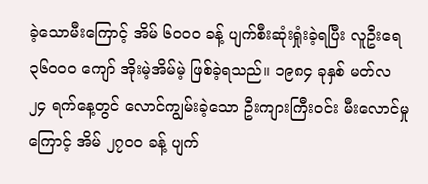ခဲ့သောမီးကြောင့် အိမ် ၆၀၀၀ ခန့် ပျက်စီးဆုံးရှုံးခဲ့ရပြီး လူဦးရေ ၃၆၀၀၀ ကျော် အိုးမဲ့အိမ်မဲ့ ဖြစ်ခဲ့ရသည်။ ၁၉၈၄ ခုနှစ် မတ်လ ၂၄ ရက်နေ့တွင် လောင်ကျွမ်းခဲ့သော ဦးကျားကြီးဝင်း မီးလောင်မှုကြောင့် အိမ် ၂၇၀၀ ခန့် ပျက်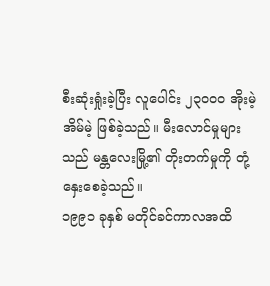စီးဆုံးရှုံးခဲ့ပြီး လူပေါင်း ၂၃၀၀၀ အိုးမဲ့အိမ်မဲ့ ဖြစ်ခဲ့သည်။ မီးလောင်မှုများသည် မန္တလေးမြို့၏ တိုးတက်မှုကို တုံ့နှေးစေခဲ့သည်။
၁၉၉၁ ခုနှစ် မတိုင်ခင်ကာလအထိ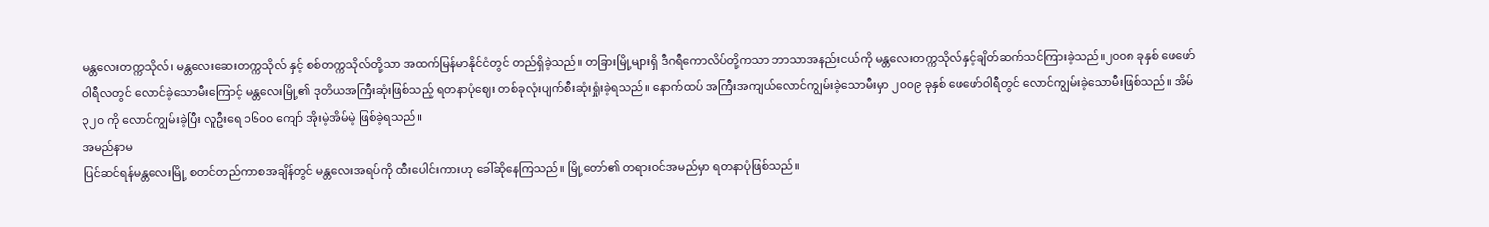မန္တလေးတက္ကသိုလ်၊ မန္တလေးဆေးတက္ကသိုလ် နှင့် စစ်တက္ကသိုလ်တို့သာ အထက်မြန်မာနိုင်ငံတွင် တည်ရှိခဲ့သည်။ တခြားမြို့များရှိ ဒီဂရီကောလိပ်တို့ကသာ ဘာသာအနည်းငယ်ကို မန္တလေးတက္ကသိုလ်နှင့်ချိတ်ဆက်သင်ကြားခဲ့သည်။၂၀၀၈ ခုနှစ် ဖေဖော်ဝါရီလတွင် လောင်ခဲ့သောမီးကြောင့် မန္တလေးမြို့၏ ဒုတိယအကြီးဆုံးဖြစ်သည့် ရတနာပုံဈေး တစ်ခုလုံးပျက်စီးဆုံးရှုံးခဲ့ရသည်။ နောက်ထပ် အကြီးအကျယ်လောင်ကျွမ်းခဲ့သောမီးမှာ ၂၀၀၉ ခုနှစ် ဖေဖော်ဝါရီတွင် လောင်ကျွမ်းခဲ့သောမီးဖြစ်သည်။ အိမ် ၃၂၀ ကို လောင်ကျွမ်းခဲ့ပြီး လူဦးရေ ၁၆၀၀ ကျော် အိုးမဲ့အိမ်မဲ့ ဖြစ်ခဲ့ရသည်။
အမည်နာမ
ပြင်ဆင်ရန်မန္တလေးမြို့ စတင်တည်ကာစအချိန်တွင် မန္တလေးအရပ်ကို ထီးပေါင်းကားဟု ခေါ်ဆိုနေကြသည်။ မြို့တော်၏ တရားဝင်အမည်မှာ ရတနာပုံဖြစ်သည်။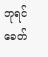ဘုရင်ခေတ်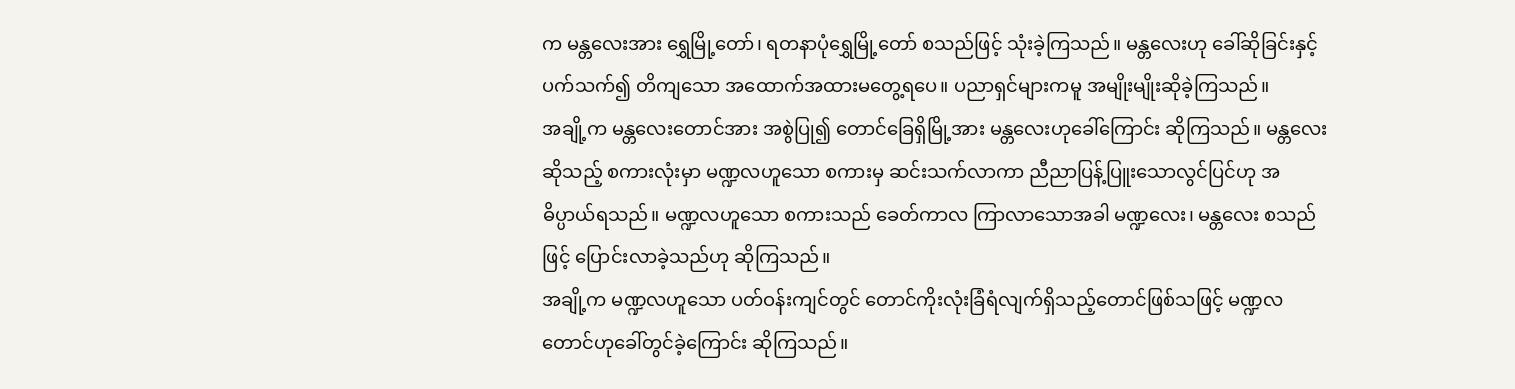က မန္တလေးအား ရွှေမြို့တော်၊ ရတနာပုံရွှေမြို့တော် စသည်ဖြင့် သုံးခဲ့ကြသည်။ မန္တလေးဟု ခေါ်ဆိုခြင်းနှင့် ပက်သက်၍ တိကျသော အထောက်အထားမတွေ့ရပေ။ ပညာရှင်များကမူ အမျိုးမျိုးဆိုခဲ့ကြသည်။
အချို့က မန္တလေးတောင်အား အစွဲပြု၍ တောင်ခြေရှိမြို့အား မန္တလေးဟုခေါ်ကြောင်း ဆိုကြသည်။ မန္တလေးဆိုသည့် စကားလုံးမှာ မဏ္ဍလဟူသော စကားမှ ဆင်းသက်လာကာ ညီညာပြန့်ပြူးသောလွင်ပြင်ဟု အဓိပ္ပာယ်ရသည်။ မဏ္ဍလဟူသော စကားသည် ခေတ်ကာလ ကြာလာသောအခါ မဏ္ဍလေး၊ မန္တလေး စသည်ဖြင့် ပြောင်းလာခဲ့သည်ဟု ဆိုကြသည်။
အချို့က မဏ္ဍလဟူသော ပတ်ဝန်းကျင်တွင် တောင်ကိုးလုံးခြံရံလျက်ရှိသည့်တောင်ဖြစ်သဖြင့် မဏ္ဍလတောင်ဟုခေါ်တွင်ခဲ့ကြောင်း ဆိုကြသည်။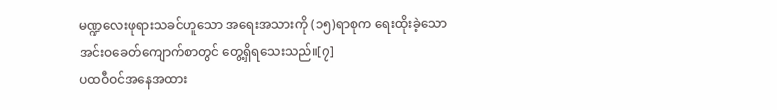မဏ္ဍလေးဖုရားသခင်ဟူသော အရေးအသားကို (၁၅)ရာစုက ရေးထိုးခဲ့သော အင်းဝခေတ်ကျောက်စာတွင် တွေ့ရှိရသေးသည်။[၇]
ပထဝီဝင်အနေအထား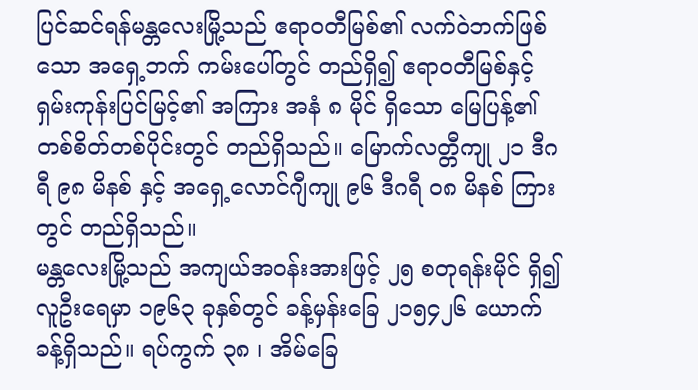ပြင်ဆင်ရန်မန္တလေးမြို့သည် ဧရာဝတီမြစ်၏ လက်ဝဲဘက်ဖြစ်သော အရှေ့ဘက် ကမ်းပေါ်တွင် တည်ရှိ၍ ဧရာဝတီမြစ်နှင့် ရှမ်းကုန်းပြင်မြင့်၏ အကြား အနံ ၈ မိုင် ရှိသော မြေပြန့်၏ တစ်စိတ်တစ်ပိုင်းတွင် တည်ရှိသည်။ မြောက်လတ္တီကျု ၂၁ ဒီဂရီ ၉၈ မိနစ် နှင့် အရှေ့လောင်ဂျီကျု ၉၆ ဒီဂရီ ဝ၈ မိနစ် ကြားတွင် တည်ရှိသည်။
မန္တလေးမြို့သည် အကျယ်အဝန်းအားဖြင့် ၂၅ စတုရန်းမိုင် ရှိ၍ လူဦးရေမှာ ၁၉၆၃ ခုနှစ်တွင် ခန့်မှန်းခြေ ၂၁၅၄၂၆ ယောက်ခန့်ရှိသည်။ ရပ်ကွက် ၃၈ ၊ အိမ်ခြေ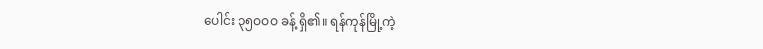ပေါင်း ၃၅ဝဝဝ ခန့် ရှိ၏။ ရန်ကုန်မြို့ကဲ့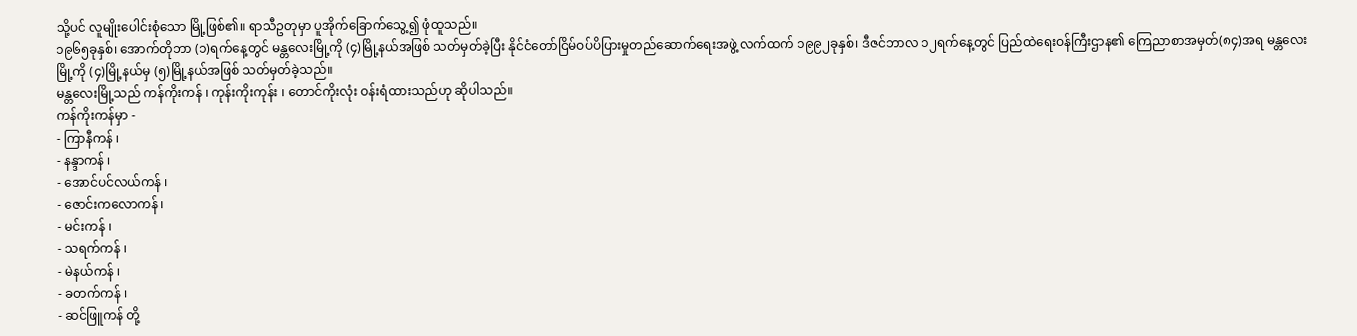သို့ပင် လူမျိုးပေါင်းစုံသော မြို့ဖြစ်၏။ ရာသီဥတုမှာ ပူအိုက်ခြောက်သွေ့၍ ဖုံထူသည်။
၁၉၆၅ခုနှစ်၊ အောက်တိုဘာ (၁)ရက်နေ့တွင် မန္တလေးမြို့ကို (၄)မြို့နယ်အဖြစ် သတ်မှတ်ခဲ့ပြီး နိုင်ငံတော်ငြိမ်ဝပ်ပိပြားမှုတည်ဆောက်ရေးအဖွဲ့ လက်ထက် ၁၉၉၂ခုနှစ်၊ ဒီဇင်ဘာလ ၁၂ရက်နေ့တွင် ပြည်ထဲရေးဝန်ကြီးဌာန၏ ကြေညာစာအမှတ်(၈၄)အရ မန္တလေးမြို့ကို (၄)မြို့နယ်မှ (၅)မြို့နယ်အဖြစ် သတ်မှတ်ခဲ့သည်။
မန္တလေးမြို့သည် ကန်ကိုးကန် ၊ ကုန်းကိုးကုန်း ၊ တောင်ကိုးလုံး ဝန်းရံထားသည်ဟု ဆိုပါသည်။
ကန်ကိုးကန်မှာ -
- ကြာနီကန် ၊
- နန္ဒာကန် ၊
- အောင်ပင်လယ်ကန် ၊
- ဇောင်းကလောကန် ၊
- မင်းကန် ၊
- သရက်ကန် ၊
- မဲနယ်ကန် ၊
- ခတက်ကန် ၊
- ဆင်ဖြူကန် တို့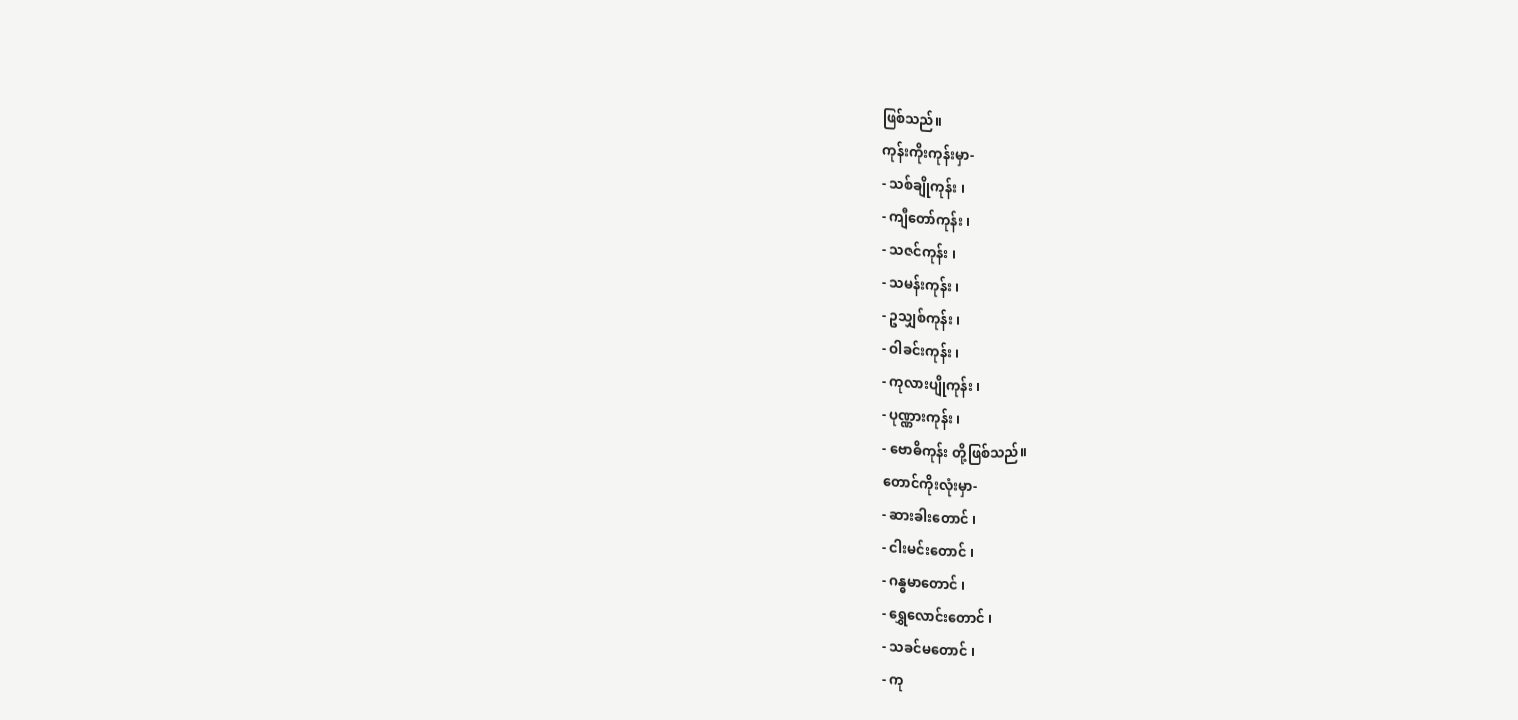ဖြစ်သည်။
ကုန်းကိုးကုန်းမှာ-
- သစ်ချိုကုန်း ၊
- ကျီတော်ကုန်း ၊
- သဇင်ကုန်း ၊
- သမန်းကုန်း ၊
- ဥသျှစ်ကုန်း ၊
- ဝါခင်းကုန်း ၊
- ကုလားပျိုကုန်း ၊
- ပုဏ္ဏားကုန်း ၊
- ဗောဓိကုန်း တို့ဖြစ်သည်။
တောင်ကိုးလုံးမှာ-
- ဆားခါးတောင် ၊
- ငါးမင်းတောင် ၊
- ဂန္ဓမာတောင် ၊
- ရွှေလောင်းတောင် ၊
- သခင်မတောင် ၊
- ကု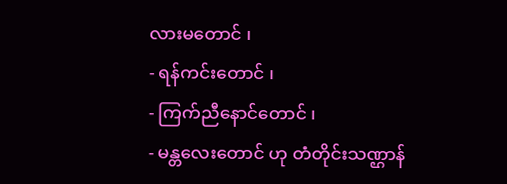လားမတောင် ၊
- ရန်ကင်းတောင် ၊
- ကြက်ညီနောင်တောင် ၊
- မန္တလေးတောင် ဟု တံတိုင်းသဏ္ဌာန်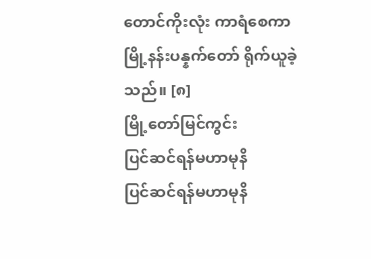တောင်ကိုးလုံး ကာရံစေကာ မြို့နန်းပန္နက်တော် ရိုက်ယူခဲ့သည်။ [၈]
မြို့တော်မြင်ကွင်း
ပြင်ဆင်ရန်မဟာမုနိ
ပြင်ဆင်ရန်မဟာမုနိ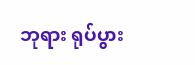ဘုရား ရုပ်ပွား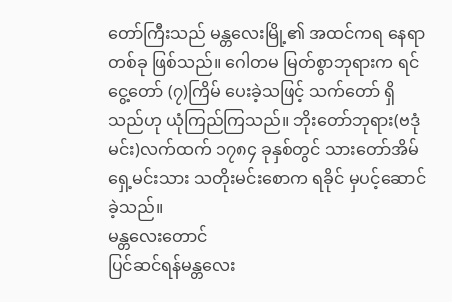တော်ကြီးသည် မန္တလေးမြို့၏ အထင်ကရ နေရာ တစ်ခု ဖြစ်သည်။ ဂေါတမ မြတ်စွာဘုရားက ရင်ငွေ့တော် (၇)ကြိမ် ပေးခဲ့သဖြင့် သက်တော် ရှိသည်ဟု ယုံကြည်ကြသည်။ ဘိုးတော်ဘုရား(ဗဒုံမင်း)လက်ထက် ၁၇၈၄ ခုနှစ်တွင် သားတော်အိမ်ရှေ့မင်းသား သတိုးမင်းစောက ရခိုင် မှပင့်ဆောင်ခဲ့သည်။
မန္တလေးတောင်
ပြင်ဆင်ရန်မန္တလေး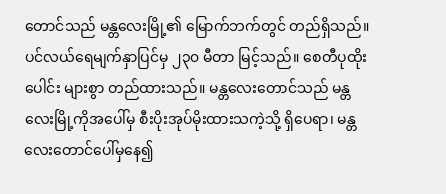တောင်သည် မန္တလေးမြို့၏ မြောက်ဘက်တွင် တည်ရှိသည်။ ပင်လယ်ရေမျက်နှာပြင်မှ ၂၃၀ မီတာ မြင့်သည်။ စေတီပုထိုးပေါင်း များစွာ တည်ထားသည်။ မန္တလေးတောင်သည် မန္တလေးမြို့ကိုအပေါ်မှ စီးပိုးအုပ်မိုးထားသကဲ့သို့ ရှိပေရာ၊ မန္တလေးတောင်ပေါ်မှနေ၍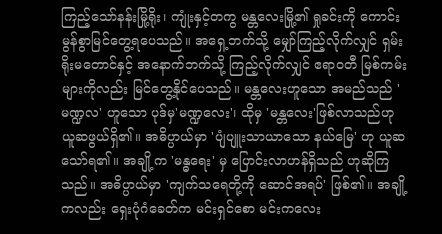ကြည့်သော်နန်းမြို့ရိုး၊ ကျုံးနှင့်တကွ မန္တလေးမြို့၏ ရှုခင်းကို ကောင်းမွန်စွာမြင်တွေ့ရပေသည်။ အရှေ့ဘက်သို့ မျှော်ကြည့်လိုက်လျှင် ရှမ်းရိုးမတောင်နှင့် အနောက်ဘက်သို့ ကြည့်လိုက်လျှင် ဧရာဝတီ မြစ်ကမ်းများကိုလည်း မြင်တွေ့နိုင်ပေသည်။ မန္တလေးဟူသော အမည်သည် 'မဏ္ဍလ' ဟူသော ပုဒ်မှ'မဏ္ဍလေး'၊ ထိုမှ 'မန္တလေး'ဖြစ်လာသည်ဟု ယူဆဖွယ်ရှိ၏။ အဓိပ္ပာယ်မှာ 'ပျံပျူးသာယာသော နယ်မြေ' ဟု ယူဆသော်ရ၏။ အချို့က 'မန္ဓရေး' မှ ပြောင်းလာဟန်ရှိသည် ဟုဆိုကြသည်။ အဓိပ္ပာယ်မှာ 'ကျက်သရေတို့ကို ဆောင်အရပ်' ဖြစ်၏။ အချို့ကလည်း ရှေးပုံဂံခေတ်က မင်းရှင်စော မင်းကလေး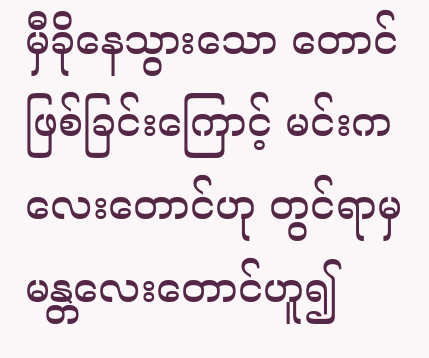မှီခိုနေသွားသော တောင်ဖြစ်ခြင်းကြောင့် မင်းကလေးတောင်ဟု တွင်ရာမှ မန္တလေးတောင်ဟူ၍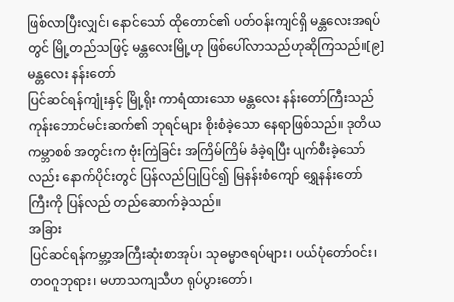ဖြစ်လာပြီးလျှင်၊ နောင်သော် ထိုတောင်၏ ပတ်ဝန်းကျင်ရှိ မန္တလေးအရပ်တွင် မြို့တည်သဖြင့် မန္တလေးမြို့ဟု ဖြစ်ပေါ်လာသည်ဟုဆိုကြသည်။[၉]
မန္တလေး နန်းတော်
ပြင်ဆင်ရန်ကျုံးနှင့် မြို့ရိုး ကာရံထားသော မန္တလေး နန်းတော်ကြီးသည် ကုန်းဘောင်မင်းဆက်၏ ဘုရင်များ စိုးစံခဲ့သော နေရာဖြစ်သည်။ ဒုတိယ ကမ္ဘာစစ် အတွင်းက ဗုံးကြဲခြင်း အကြိမ်ကြိမ် ခံခဲ့ရပြီး ပျက်စီးခဲ့သော်လည်း နောက်ပိုင်းတွင် ပြန်လည်ပြုပြင်၍ မြနန်းစံကျော် ရွှေနန်းတော် ကြီးကို ပြန်လည် တည်ဆောက်ခဲ့သည်။
အခြား
ပြင်ဆင်ရန်ကမ္ဘာ့အကြီးဆုံးစာအုပ်၊ သုဓမ္မာဇရပ်များ၊ ပယ်ပုံတော်ဝင်း၊ တဝဂူဘုရား၊ မဟာသကျသီဟ ရုပ်ပွားတော်၊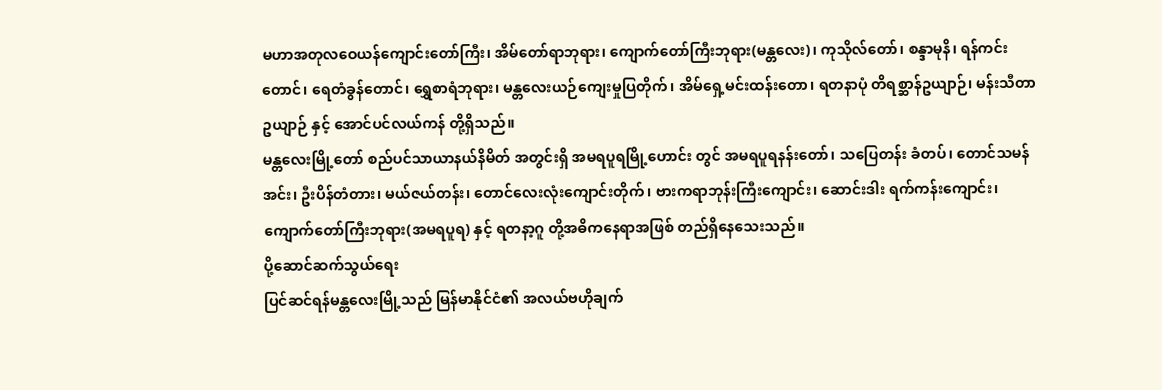မဟာအတုလဝေယန်ကျောင်းတော်ကြီး၊ အိမ်တော်ရာဘုရား၊ ကျောက်တော်ကြီးဘုရား(မန္တလေး)၊ ကုသိုလ်တော်၊ စန္ဒာမုနိ၊ ရန်ကင်းတောင်၊ ရေတံခွန်တောင်၊ ရွှေစာရံဘုရား၊ မန္တလေးယဉ်ကျေးမှုပြတိုက်၊ အိမ်ရှေ့မင်းထန်းတော၊ ရတနာပုံ တိရစ္ဆာန်ဥယျာဉ်၊ မန်းသီတာ ဥယျာဉ် နှင့် အောင်ပင်လယ်ကန် တို့ရှိသည်။
မန္တလေးမြို့တော် စည်ပင်သာယာနယ်နိမိတ် အတွင်းရှိ အမရပူရမြို့ဟောင်း တွင် အမရပူရနန်းတော်၊ သပြေတန်း ခံတပ်၊ တောင်သမန်အင်း၊ ဦးပိန်တံတား၊ မယ်ဇယ်တန်း၊ တောင်လေးလုံးကျောင်းတိုက်၊ ဗားကရာဘုန်းကြီးကျောင်း၊ ဆောင်းဒါး ရက်ကန်းကျောင်း၊ ကျောက်တော်ကြီးဘုရား(အမရပူရ) နှင့် ရတနာ့ဂူ တို့အဓိကနေရာအဖြစ် တည်ရှိနေသေးသည်။
ပို့ဆောင်ဆက်သွယ်ရေး
ပြင်ဆင်ရန်မန္တလေးမြို့သည် မြန်မာနိုင်ငံ၏ အလယ်ဗဟိုချက်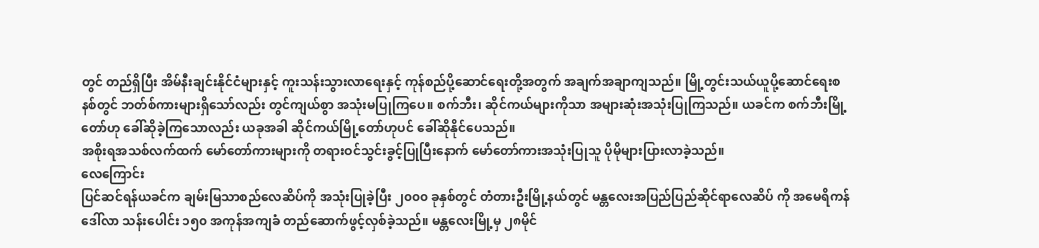တွင် တည်ရှိပြီး အိမ်နီးချင်းနိုင်ငံများနှင့် ကူးသန်းသွားလာရေးနှင့် ကုန်စည်ပို့ဆောင်ရေးတို့အတွက် အချက်အချာကျသည်။ မြို့တွင်းသယ်ယူပို့ဆောင်ရေးစနစ်တွင် ဘတ်စ်ကားများရှိသော်လည်း တွင်ကျယ်စွာ အသုံးမပြုကြပေ။ စက်ဘီး၊ ဆိုင်ကယ်များကိုသာ အများဆုံးအသုံးပြုကြသည်။ ယခင်က စက်ဘီးမြို့တော်ဟု ခေါ်ဆိုခဲ့ကြသောလည်း ယခုအခါ ဆိုင်ကယ်မြို့တော်ဟုပင် ခေါ်ဆိုနိုင်ပေသည်။
အစိုးရအသစ်လက်ထက် မော်တော်ကားများကို တရားဝင်သွင်းခွင့်ပြုပြီးနောက် မော်တော်ကားအသုံးပြုသူ ပိုမိုများပြားလာခဲ့သည်။
လေကြောင်း
ပြင်ဆင်ရန်ယခင်က ချမ်းမြသာစည်လေဆိပ်ကို အသုံးပြုခဲ့ပြီး ၂၀၀၀ ခုနှစ်တွင် တံတားဦးမြို့နယ်တွင် မန္တလေးအပြည်ပြည်ဆိုင်ရာလေဆိပ် ကို အမေရိကန်ဒေါ်လာ သန်းပေါင်း ၁၅၀ အကုန်အကျခံ တည်ဆောက်ဖွင့်လှစ်ခဲ့သည်။ မန္တလေးမြို့မှ ၂၈မိုင်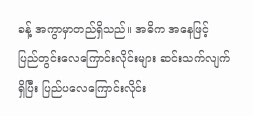ခန့် အကွာမှာတည်ရှိသည်။ အဓိက အနေဖြင့် ပြည်တွင်းလေကြောင်းလိုင်းများ ဆင်းသက်လျက်ရှိပြီး ပြည်ပလေကြောင်းလိုင်း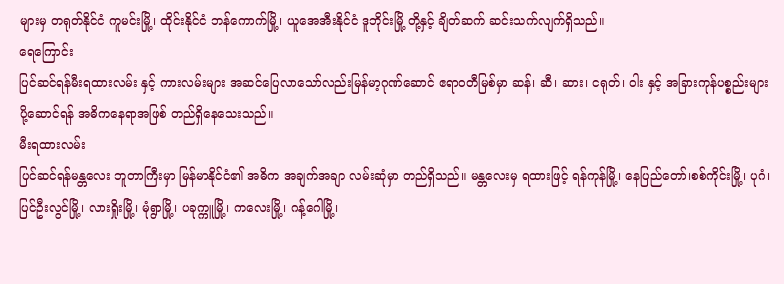များမှ တရုတ်နိုင်ငံ ကူမင်းမြို့၊ ထိုင်းနိုင်ငံ ဘန်ကောက်မြို့၊ ယူအေအီးနိုင်ငံ ဒူဘိုင်းမြို့ တို့နှင့် ချိတ်ဆက် ဆင်းသက်လျက်ရှိသည်။
ရေကြောင်း
ပြင်ဆင်ရန်မီးရထားလမ်း နှင့် ကားလမ်းများ အဆင်ပြေလာသော်လည်းမြန်မာ့ဂုဏ်ဆောင် ဧရာဝတီမြစ်မှာ ဆန်၊ ဆီ၊ ဆား၊ ငရုတ်၊ ဝါး နှင့် အခြားကုန်ပစ္စည်းများ ပို့ဆောင်ရန် အဓိကနေရာအဖြစ် တည်ရှိနေသေးသည်။
မီးရထားလမ်း
ပြင်ဆင်ရန်မန္တလေး ဘူတာကြီးမှာ မြန်မာနိုင်ငံ၏ အဓိက အချက်အချာ လမ်းဆုံမှာ တည်ရှိသည်။ မန္တလေးမှ ရထားဖြင့် ရန်ကုန်မြို့၊ နေပြည်တော်၊စစ်ကိုင်းမြို့၊ ပုဂံ၊ပြင်ဦးလွင်မြို့၊ လားရှိုးမြို့၊ မုံရွာမြို့၊ ပခုက္ကူမြို့၊ ကလေးမြို့၊ ဂန့်ဂေါမြို့၊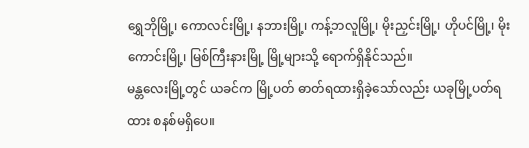ရွှေဘိုမြို့၊ ကောလင်းမြို့၊ နဘားမြို့၊ ကန့်ဘလူမြို့၊ မိုးညှင်းမြို့၊ ဟိုပင်မြို့၊ မိုးကောင်းမြို့၊ မြစ်ကြီးနားမြို့ မြို့များသို့ ရောက်ရှိနိုင်သည်။
မန္တလေးမြို့တွင် ယခင်က မြို့ပတ် ဓာတ်ရထားရှိခဲ့သော်လည်း ယခုမြို့ပတ်ရထား စနစ်မရှိပေ။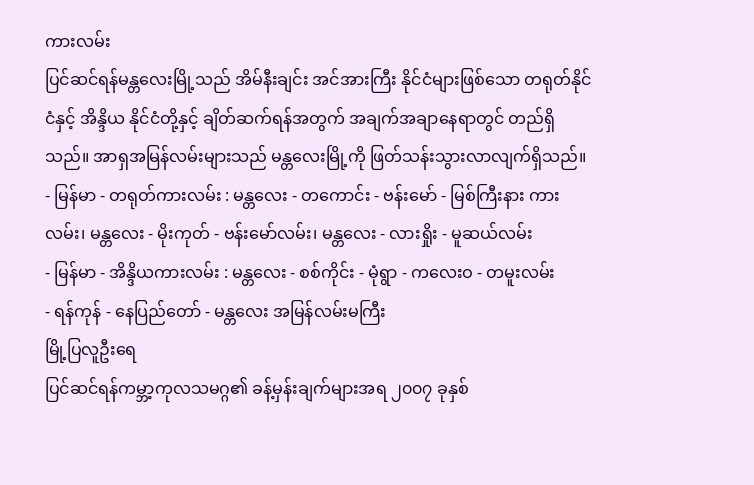ကားလမ်း
ပြင်ဆင်ရန်မန္တလေးမြို့သည် အိမ်နီးချင်း အင်အားကြီး နိုင်ငံများဖြစ်သော တရုတ်နိုင်ငံနှင့် အိန္ဒိယ နိုင်ငံတို့နှင့် ချိတ်ဆက်ရန်အတွက် အချက်အချာနေရာတွင် တည်ရှိသည်။ အာရှအမြန်လမ်းများသည် မန္တလေးမြို့ကို ဖြတ်သန်းသွားလာလျက်ရှိသည်။
- မြန်မာ - တရုတ်ကားလမ်း : မန္တလေး - တကောင်း - ဗန်းမော် - မြစ်ကြီးနား ကားလမ်း၊ မန္တလေး - မိုးကုတ် - ဗန်းမော်လမ်း၊ မန္တလေး - လားရှိုး - မူဆယ်လမ်း
- မြန်မာ - အိန္ဒိယကားလမ်း : မန္တလေး - စစ်ကိုင်း - မုံရွာ - ကလေးဝ - တမူးလမ်း
- ရန်ကုန် - နေပြည်တော် - မန္တလေး အမြန်လမ်းမကြီး
မြို့ပြလူဦးရေ
ပြင်ဆင်ရန်ကမ္ဘာ့ကုလသမဂ္ဂ၏ ခန့်မှန်းချက်များအရ ၂၀၀၇ ခုနှစ်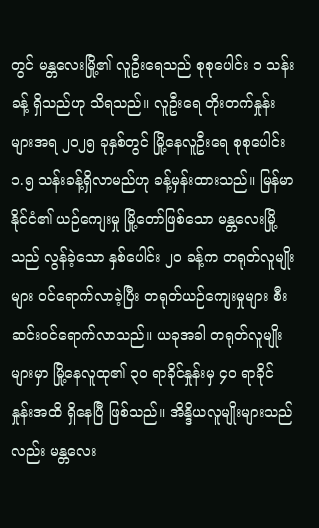တွင် မန္တလေးမြို့၏ လူဦးရေသည် စုစုပေါင်း ၁ သန်းခန့် ရှိသည်ဟု သိရသည်။ လူဦးရေ တိုးတက်နှုန်းများအရ ၂၀၂၅ ခုနှစ်တွင် မြို့နေလူဦးရေ စုစုပေါင်း ၁.၅ သန်းခန့်ရှိလာမည်ဟု ခန့်မှန်းထားသည်။ မြန်မာနိုင်ငံ၏ ယဉ်ကျေးမှု မြို့တော်ဖြစ်သော မန္တလေးမြို့သည် လွန်ခဲ့သော နှစ်ပေါင်း ၂၀ ခန့်က တရုတ်လူမျိုးများ ဝင်ရောက်လာခဲ့ပြီး တရုတ်ယဉ်ကျေးမှုများ စီးဆင်းဝင်ရောက်လာသည်။ ယခုအခါ တရုတ်လူမျိုးများမှာ မြို့နေလူထု၏ ၃၀ ရာခိုင်နှုန်းမှ ၄၀ ရာခိုင်နှုန်းအထိ ရှိနေပြီ ဖြစ်သည်။ အိန္ဒိယလူမျိုးများသည်လည်း မန္တလေး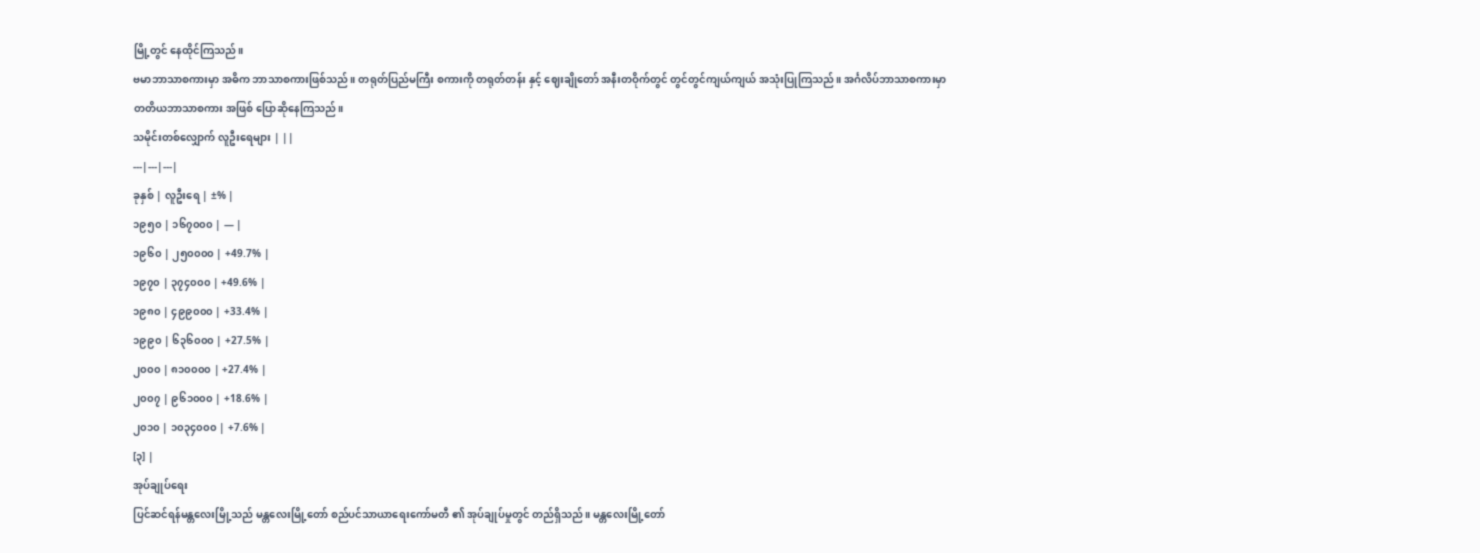မြို့တွင် နေထိုင်ကြသည်။
ဗမာဘာသာစကားမှာ အဓိက ဘာသာစကားဖြစ်သည်။ တရုတ်ပြည်မကြီး စကားကို တရုတ်တန်း နှင့် ဈေးချိုတော် အနီးတဝိုက်တွင် တွင်တွင်ကျယ်ကျယ် အသုံးပြုကြသည်။ အင်္ဂလိပ်ဘာသာစကားမှာ တတိယဘာသာစကား အဖြစ် ပြောဆိုနေကြသည်။
သမိုင်းတစ်လျှောက် လူဦးရေများ | ||
---|---|---|
ခုနှစ် | လူဦးရေ | ±% |
၁၉၅၀ | ၁၆၇၀၀၀ | — |
၁၉၆၀ | ၂၅၀၀၀၀ | +49.7% |
၁၉၇၀ | ၃၇၄၀၀၀ | +49.6% |
၁၉၈၀ | ၄၉၉၀၀၀ | +33.4% |
၁၉၉၀ | ၆၃၆၀၀၀ | +27.5% |
၂၀၀၀ | ၈၁၀၀၀၀ | +27.4% |
၂၀၀၇ | ၉၆၁၀၀၀ | +18.6% |
၂၀၁၀ | ၁၀၃၄၀၀၀ | +7.6% |
[၃] |
အုပ်ချုပ်ရေး
ပြင်ဆင်ရန်မန္တလေးမြို့သည် မန္တလေးမြို့တော် စည်ပင်သာယာရေးကော်မတီ ၏ အုပ်ချုပ်မှုတွင် တည်ရှိသည်။ မန္တလေးမြို့တော်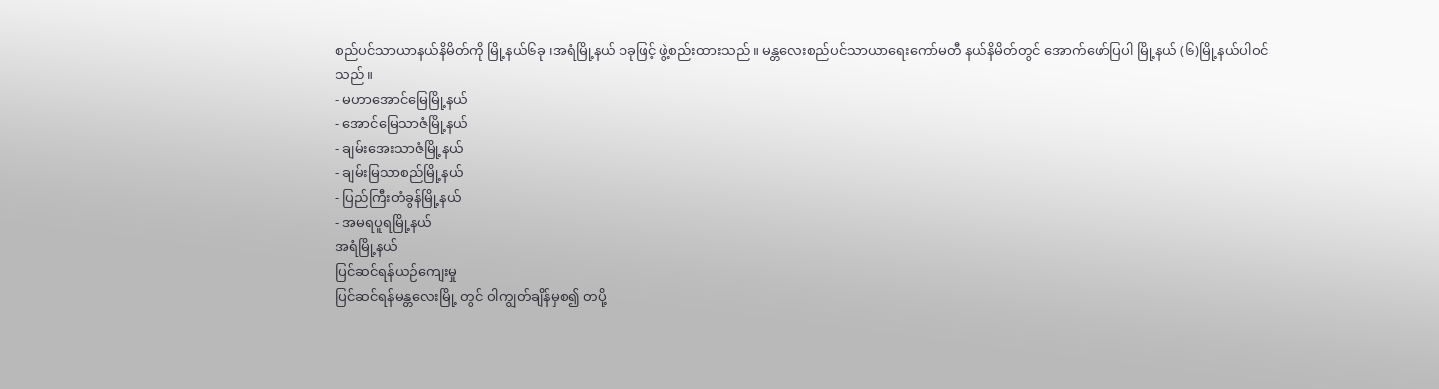စည်ပင်သာယာနယ်နိမိတ်ကို မြို့နယ်၆ခု ၊အရံမြို့နယ် ၁ခုဖြင့် ဖွဲ့စည်းထားသည်။ မန္တလေးစည်ပင်သာယာရေးကော်မတီ နယ်နိမိတ်တွင် အောက်ဖော်ပြပါ မြို့နယ် (၆)မြို့နယ်ပါဝင်သည်။
- မဟာအောင်မြေမြို့နယ်
- အောင်မြေသာဇံမြို့နယ်
- ချမ်းအေးသာဇံမြို့နယ်
- ချမ်းမြသာစည်မြို့နယ်
- ပြည်ကြီးတံခွန်မြို့နယ်
- အမရပူရမြို့နယ်
အရံမြို့နယ်
ပြင်ဆင်ရန်ယဉ်ကျေးမှု
ပြင်ဆင်ရန်မန္တလေးမြို့ တွင် ဝါကျွတ်ချိန်မှစ၍ တပို့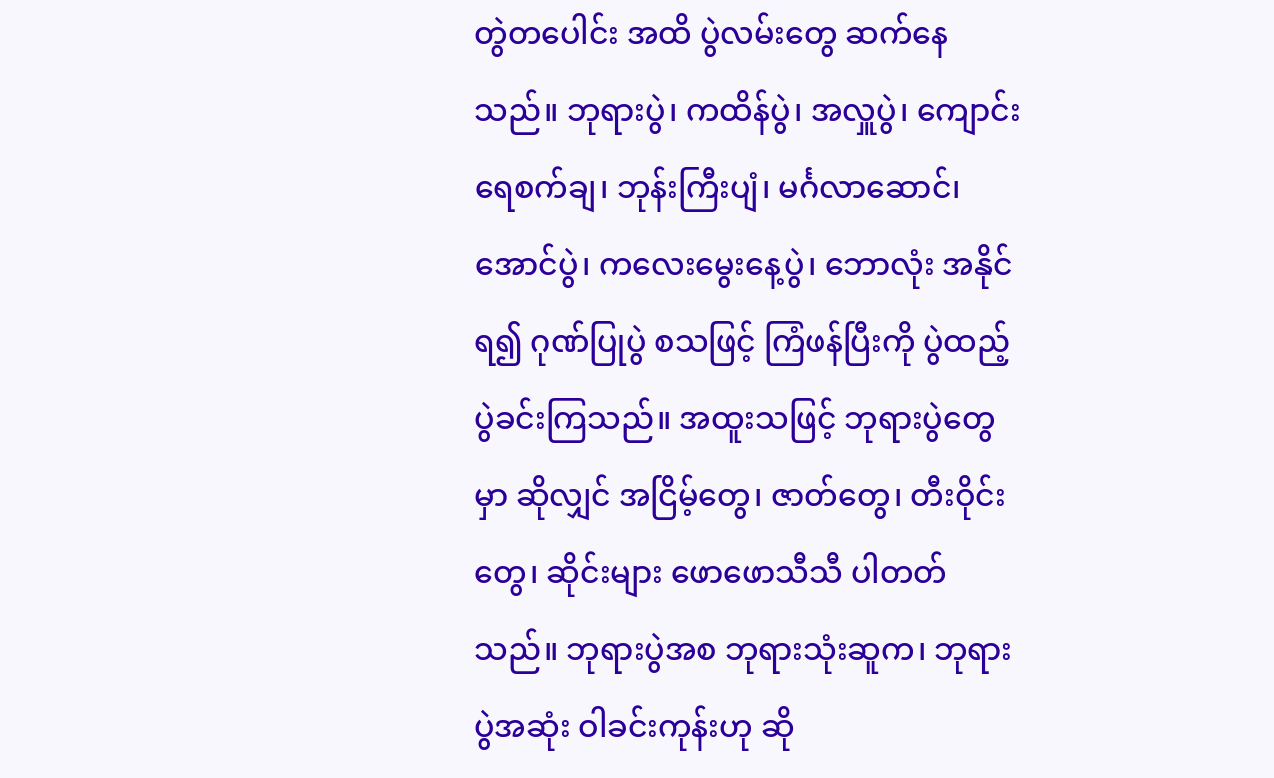တွဲတပေါင်း အထိ ပွဲလမ်းတွေ ဆက်နေသည်။ ဘုရားပွဲ၊ ကထိန်ပွဲ၊ အလှူပွဲ၊ ကျောင်းရေစက်ချ၊ ဘုန်းကြီးပျံ၊ မင်္ဂလာဆောင်၊ အောင်ပွဲ၊ ကလေးမွေးနေ့ပွဲ၊ ဘောလုံး အနိုင်ရ၍ ဂုဏ်ပြုပွဲ စသဖြင့် ကြံဖန်ပြီးကို ပွဲထည့် ပွဲခင်းကြသည်။ အထူးသဖြင့် ဘုရားပွဲတွေမှာ ဆိုလျှင် အငြိမ့်တွေ၊ ဇာတ်တွေ၊ တီးဝိုင်းတွေ၊ ဆိုင်းများ ဖောဖောသီသီ ပါတတ်သည်။ ဘုရားပွဲအစ ဘုရားသုံးဆူက၊ ဘုရားပွဲအဆုံး ဝါခင်းကုန်းဟု ဆို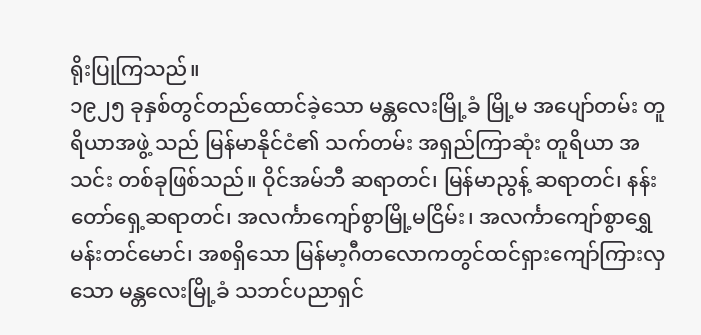ရိုးပြုကြသည်။
၁၉၂၅ ခုနှစ်တွင်တည်ထောင်ခဲ့သော မန္တလေးမြို့ခံ မြို့မ အပျော်တမ်း တူရိယာအဖွဲ့ သည် မြန်မာနိုင်ငံ၏ သက်တမ်း အရှည်ကြာဆုံး တူရိယာ အသင်း တစ်ခုဖြစ်သည်။ ဝိုင်အမ်ဘီ ဆရာတင်၊ မြန်မာညွန့် ဆရာတင်၊ နန်းတော်ရှေ့ဆရာတင်၊ အလင်္ကာကျော်စွာမြို့မငြိမ်း၊ အလင်္ကာကျော်စွာရွှေမန်းတင်မောင်၊ အစရှိသော မြန်မာ့ဂီတလောကတွင်ထင်ရှားကျော်ကြားလှသော မန္တလေးမြို့ခံ သဘင်ပညာရှင်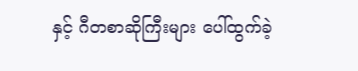နှင့် ဂီတစာဆိုကြီးများ ပေါ်ထွက်ခဲ့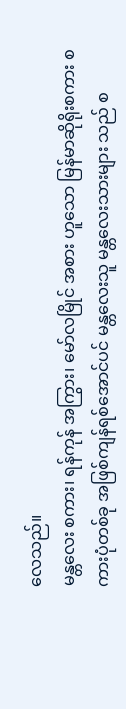လေသည်။
မန္တလေး စကား၊ ရန်ကုန် အကြွား၊ မော်လမြိုင် အစား ဟူသော မြန်မာဆိုရိုးစကား စကားပုံတစ်ခု အဖြစ်ကျန်ရစ်အောင်ပင် မန္တလေးသူ မန္တလေးသားများ သည် စ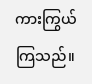ကားကြွယ်ကြသည်။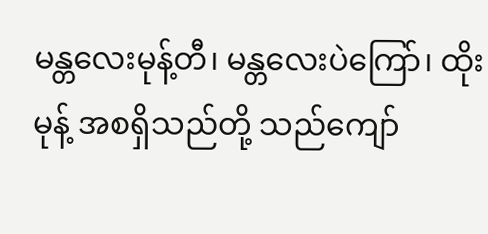မန္တလေးမုန့်တီ၊ မန္တလေးပဲကြော်၊ ထိုးမုန့် အစရှိသည်တို့ သည်ကျော်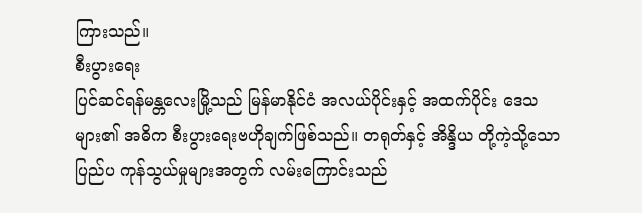ကြားသည်။
စီးပွားရေး
ပြင်ဆင်ရန်မန္တလေးမြို့သည် မြန်မာနိုင်ငံ အလယ်ပိုင်းနှင့် အထက်ပိုင်း ဒေသများ၏ အဓိက စီးပွားရေးဗဟိုချက်ဖြစ်သည်။ တရုတ်နှင့် အိန္ဒိယ တို့ကဲ့သို့သော ပြည်ပ ကုန်သွယ်မှုများအတွက် လမ်းကြောင်းသည်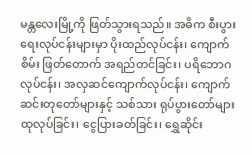မန္တလေးမြို့ကို ဖြတ်သွားရသည်။ အဓိက စီးပွားရေးလုပ်ငန်းများမှာ ပိုးထည်လုပ်ငန်း၊ ကျောက်စိမ်း ဖြတ်တောက် အရည်တင်ခြင်း၊ ပရိဘောဂ လုပ်ငန်း၊ အလှဆင်ကျောက်လုပ်ငန်း၊ ကျောက်ဆင်းတုတော်များနှင့် သစ်သား ရုပ်ပွားတော်များ ထုလုပ်ခြင်း၊ ငွေပြားခတ်ခြင်း၊ ရွှေဆိုင်း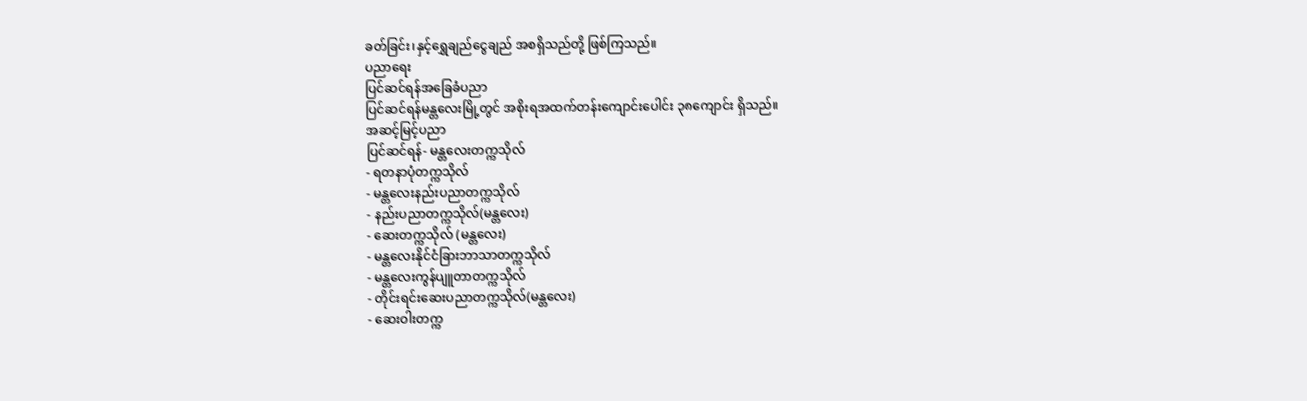ခတ်ခြင်း၊နှင့်ရွှေချည်ငွေချည် အစရှိသည်တို့ ဖြစ်ကြသည်။
ပညာရေး
ပြင်ဆင်ရန်အခြေခံပညာ
ပြင်ဆင်ရန်မန္တလေးမြို့တွင် အစိုးရအထက်တန်းကျောင်းပေါင်း ၃၈ကျောင်း ရှိသည်။
အဆင့်မြင့်ပညာ
ပြင်ဆင်ရန်- မန္တလေးတက္ကသိုလ်
- ရတနာပုံတက္ကသိုလ်
- မန္တလေးနည်းပညာတက္ကသိုလ်
- နည်းပညာတက္ကသိုလ်(မန္တလေး)
- ဆေးတက္ကသိုလ် (မန္တလေး)
- မန္တလေးနိုင်ငံခြားဘာသာတက္ကသိုလ်
- မန္တလေးကွန်ပျူတာတက္ကသိုလ်
- တိုင်းရင်းဆေးပညာတက္ကသိုလ်(မန္တလေး)
- ဆေးဝါးတက္က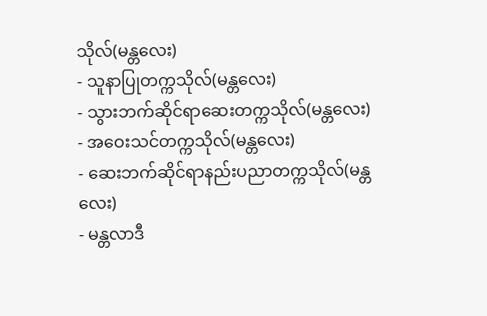သိုလ်(မန္တလေး)
- သူနာပြုတက္ကသိုလ်(မန္တလေး)
- သွားဘက်ဆိုင်ရာဆေးတက္ကသိုလ်(မန္တလေး)
- အဝေးသင်တက္ကသိုလ်(မန္တလေး)
- ဆေးဘက်ဆိုင်ရာနည်းပညာတက္ကသိုလ်(မန္တလေး)
- မန္တလာဒီ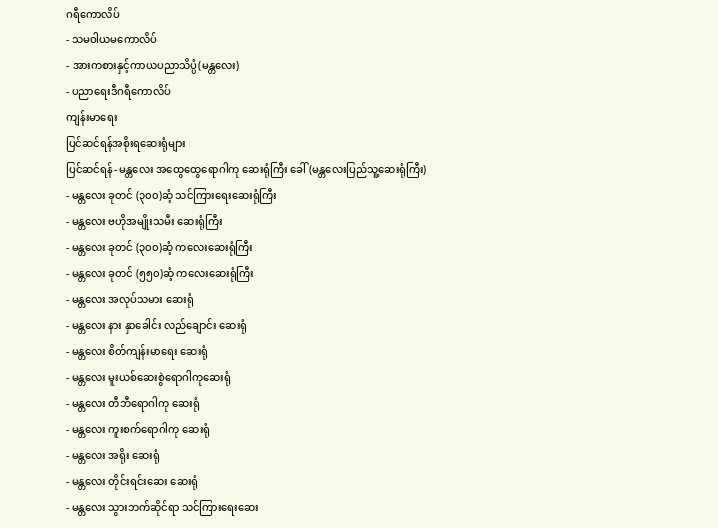ဂရီကောလိပ်
- သမဝါယမကောလိပ်
- အားကစားနှင့်ကာယပညာသိပ္ပံ(မန္တလေး)
- ပညာရေးဒီဂရီကောလိပ်
ကျန်းမာရေး
ပြင်ဆင်ရန်အစိုးရဆေးရုံများ
ပြင်ဆင်ရန်- မန္တလေး အထွေထွေရောဂါကု ဆေးရုံကြီး ခေါ် (မန္တလေးပြည်သူ့ဆေးရုံကြီး)
- မန္တလေး ခုတင် (၃၀၀)ဆံ့ သင်ကြားရေးဆေးရုံကြီး
- မန္တလေး ဗဟိုအမျိုးသမီး ဆေးရုံကြီး
- မန္တလေး ခုတင် (၃၀၀)ဆံ့ ကလေးဆေးရုံကြီး
- မန္တလေး ခုတင် (၅၅၀)ဆံ့ ကလေးဆေးရုံကြီး
- မန္တလေး အလုပ်သမား ဆေးရုံ
- မန္တလေး နား နှာခေါင်း လည်ချောင်း ဆေးရုံ
- မန္တလေး စိတ်ကျန်းမာရေး ဆေးရုံ
- မန္တလေး မူးယစ်ဆေးစွဲရောဂါကုဆေးရုံ
- မန္တလေး တီဘီရောဂါကု ဆေးရုံ
- မန္တလေး ကူးစက်ရောဂါကု ဆေးရုံ
- မန္တလေး အရိုး ဆေးရုံ
- မန္တလေး တိုင်းရင်းဆေး ဆေးရုံ
- မန္တလေး သွားဘက်ဆိုင်ရာ သင်ကြားရေးဆေး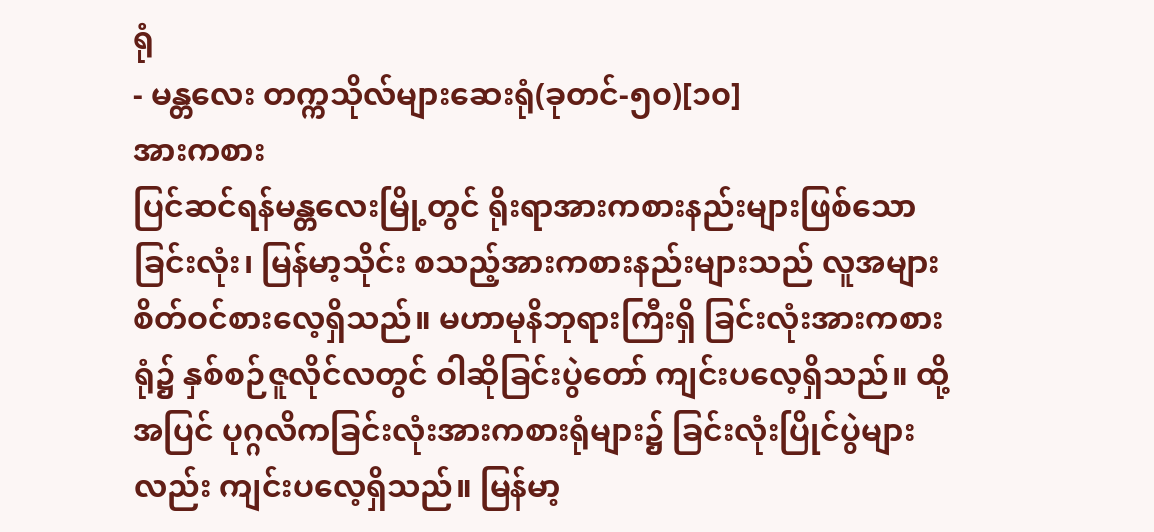ရုံ
- မန္တလေး တက္ကသိုလ်များဆေးရုံ(ခုတင်-၅၀)[၁၀]
အားကစား
ပြင်ဆင်ရန်မန္တလေးမြို့တွင် ရိုးရာအားကစားနည်းများဖြစ်သော ခြင်းလုံး၊ မြန်မာ့သိုင်း စသည့်အားကစားနည်းများသည် လူအများစိတ်ဝင်စားလေ့ရှိသည်။ မဟာမုနိဘုရားကြီးရှိ ခြင်းလုံးအားကစားရုံ၌ နှစ်စဉ်ဇူလိုင်လတွင် ဝါဆိုခြင်းပွဲတော် ကျင်းပလေ့ရှိသည်။ ထို့အပြင် ပုဂ္ဂလိကခြင်းလုံးအားကစားရုံများ၌ ခြင်းလုံးပြိုင်ပွဲများလည်း ကျင်းပလေ့ရှိသည်။ မြန်မာ့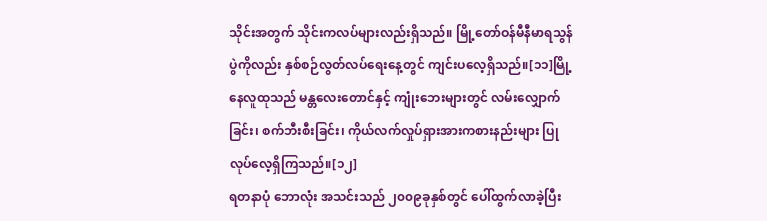သိုင်းအတွက် သိုင်းကလပ်များလည်းရှိသည်။ မြို့တော်ဝန်မီနီမာရသွန်ပွဲကိုလည်း နှစ်စဉ်လွတ်လပ်ရေးနေ့တွင် ကျင်းပလေ့ရှိသည်။[၁၁]မြို့နေလူထုသည် မန္တလေးတောင်နှင့် ကျုံးဘေးများတွင် လမ်းလျှောက်ခြင်း၊ စက်ဘီးစီးခြင်း၊ ကိုယ်လက်လှုပ်ရှားအားကစားနည်းများ ပြုလုပ်လေ့ရှိကြသည်။[၁၂]
ရတနာပုံ ဘောလုံး အသင်းသည် ၂၀၀၉ခုနှစ်တွင် ပေါ်ထွက်လာခဲ့ပြီး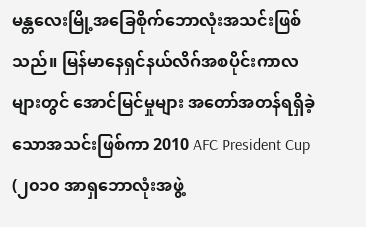မန္တလေးမြို့အခြေစိုက်ဘောလုံးအသင်းဖြစ်သည်။ မြန်မာနေရှင်နယ်လိဂ်အစပိုင်းကာလများတွင် အောင်မြင်မှုများ အတော်အတန်ရရှိခဲ့သောအသင်းဖြစ်ကာ 2010 AFC President Cup (၂၀၁၀ အာရှဘောလုံးအဖွဲ့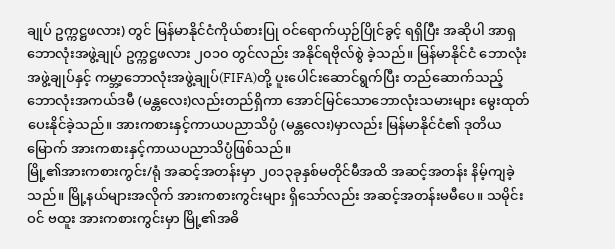ချုပ် ဥက္ကဋ္ဌဖလား) တွင် မြန်မာနိုင်ငံကိုယ်စားပြု ဝင်ရောက်ယှဉ်ပြိုင်ခွင့် ရရှိပြီး အဆိုပါ အာရှဘောလုံးအဖွဲ့ချုပ် ဥက္ကဋ္ဌဖလား ၂၀၁၀ တွင်လည်း အနိုင်ရဗိုလ်စွဲ ခဲ့သည်။ မြန်မာနိုင်ငံ ဘောလုံးအဖွဲ့ချုပ်နှင့် ကမ္ဘာ့ဘောလုံးအဖွဲ့ချုပ်(FIFA)တို့ ပူးပေါင်းဆောင်ရွက်ပြီး တည်ဆောက်သည့် ဘောလုံးအကယ်ဒမီ (မန္တလေး)လည်းတည်ရှိကာ အောင်မြင်သောဘောလုံးသမားများ မွေးထုတ်ပေးနိုင်ခဲ့သည်။ အားကစားနှင့်ကာယပညာသိပ္ပံ (မန္တလေး)မှာလည်း မြန်မာနိုင်ငံ၏ ဒုတိယမြောက် အားကစားနှင့်ကာယပညာသိပ္ပံဖြစ်သည်။
မြို့၏အားကစားကွင်း/ရုံ အဆင့်အတန်းမှာ ၂၀၁၃ခုနှစ်မတိုင်မီအထိ အဆင့်အတန်း နိမ့်ကျခဲ့သည်။ မြို့နယ်များအလိုက် အားကစားကွင်းများ ရှိသော်လည်း အဆင့်အတန်းမမီပေ။ သမိုင်းဝင် ဗထူး အားကစားကွင်းမှာ မြို့၏အဓိ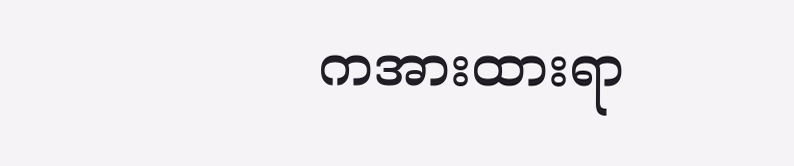ကအားထားရာ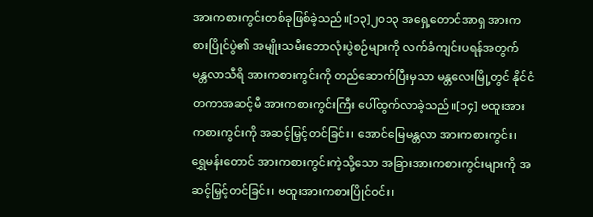အားကစားကွင်းတစ်ခုဖြစ်ခဲ့သည်။[၁၃]၂၀၁၃ အရှေ့တောင်အာရှ အားကစားပြိုင်ပွဲ၏ အမျိုးသမီးဘောလုံးပွဲစဉ်များကို လက်ခံကျင်းပရန်အတွက် မန္တလာသီရိ အားကစားကွင်းကို တည်ဆောက်ပြီးမှသာ မန္တလေးမြို့တွင် နိုင်ငံတကာအဆင့်မီ အားကစားကွင်းကြီး ပေါ်ထွက်လာခဲ့သည်။[၁၄] ဗထူးအားကစားကွင်းကို အဆင့်မြှင့်တင်ခြင်း၊ အောင်မြေမန္တလာ အားကစားကွင်း၊ ရွှေမန်းတောင် အားကစားကွင်းကဲ့သို့သော အခြားအားကစားကွင်းများကို အဆင့်မြှင့်တင်ခြင်း၊ ဗထူးအားကစားပြိုင်ဝင်း၊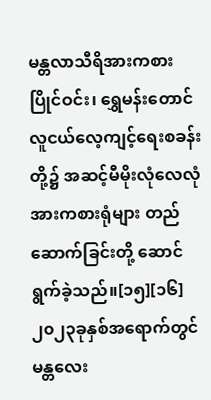မန္တလာသီရိအားကစားပြိုင်ဝင်း၊ ရွှေမန်းတောင် လူငယ်လေ့ကျင့်ရေးစခန်းတို့၌ အဆင့်မီမိုးလုံလေလုံအားကစားရုံများ တည်ဆောက်ခြင်းတို့ ဆောင်ရွက်ခဲ့သည်။[၁၅][၁၆] ၂၀၂၃ခုနှစ်အရောက်တွင် မန္တလေး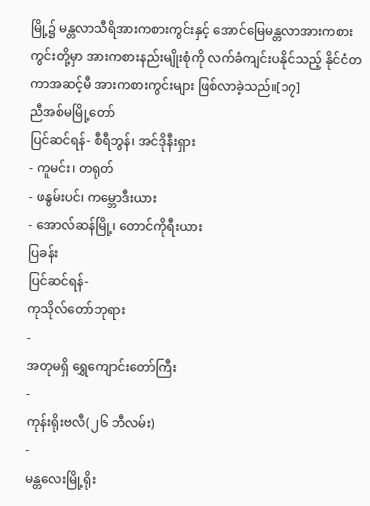မြို့၌ မန္တလာသီရိအားကစားကွင်းနှင့် အောင်မြေမန္တလာအားကစားကွင်းတို့မှာ အားကစားနည်းမျိုးစုံကို လက်ခံကျင်းပနိုင်သည့် နိုင်ငံတကာအဆင့်မီ အားကစားကွင်းများ ဖြစ်လာခဲ့သည်။[၁၇]
ညီအစ်မမြို့တော်
ပြင်ဆင်ရန်- စီရီဘွန်၊ အင်ဒိုနီးရှား
- ကူမင်း၊ တရုတ်
- ဖနွမ်းပင်၊ ကမ္ဘောဒီးယား
- အောလ်ဆန်မြို့၊ တောင်ကိုရီးယား
ပြခန်း
ပြင်ဆင်ရန်-
ကုသိုလ်တော်ဘုရား
-
အတုမရှိ ရွှေကျောင်းတော်ကြီး
-
ကုန်းရိုးဗလီ(၂၆ ဘီလမ်း)
-
မန္တလေးမြို့ရိုး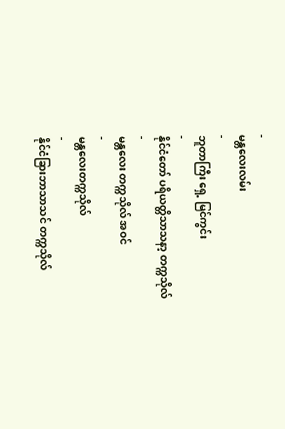-
မန္တလေးလမ်း
-
ဘူတာကြီး ရှေ့ မြင်ကွင်း
-
နိုင်ငံတော် ပရိယတ္တိသာသနာ့ တက္ကသိုလ်
-
မန္တလေး တက္ကသိုလ် အဝင်
-
မန္တလေးတက္ကသိုလ်
-
နိုင်ငံခြားဘာသာသင် တက္ကသိုလ်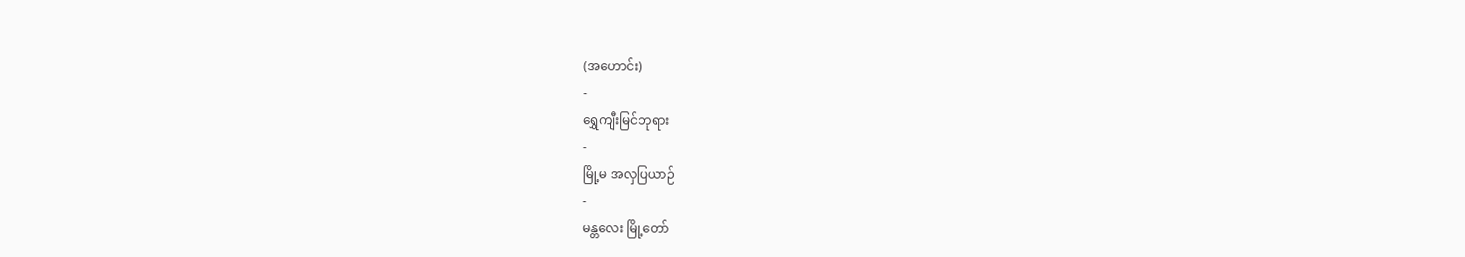(အဟောင်း)
-
ရွှေကျီးမြင်ဘုရား
-
မြို့မ အလှပြယာဉ်
-
မန္တလေး မြို့တော်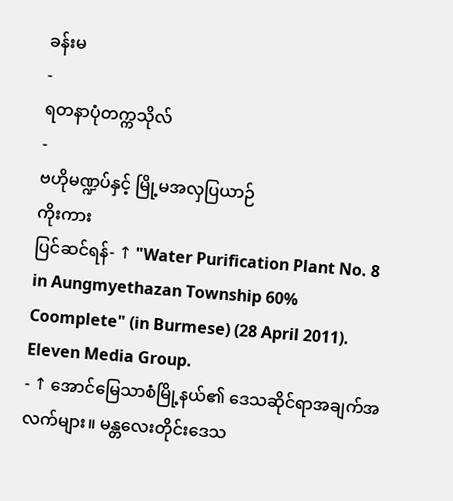ခန်းမ
-
ရတနာပုံတက္ကသိုလ်
-
ဗဟိုမဏ္ဍပ်နှင့် မြို့မအလှပြယာဉ်
ကိုးကား
ပြင်ဆင်ရန်- ↑ "Water Purification Plant No. 8 in Aungmyethazan Township 60% Coomplete" (in Burmese) (28 April 2011). Eleven Media Group.
- ↑ အောင်မြေသာစံမြို့နယ်၏ ဒေသဆိုင်ရာအချက်အလက်များ။ မန္တလေးတိုင်းဒေသ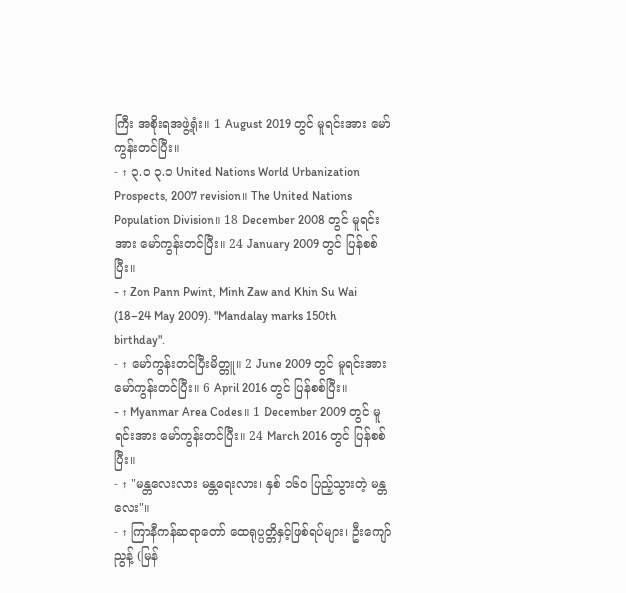ကြီး အစိုးရအဖွဲ့ရုံး။ 1 August 2019 တွင် မူရင်းအား မော်ကွန်းတင်ပြီး။
- ↑ ၃.၀ ၃.၁ United Nations World Urbanization Prospects, 2007 revision။ The United Nations Population Division။ 18 December 2008 တွင် မူရင်းအား မော်ကွန်းတင်ပြီး။ 24 January 2009 တွင် ပြန်စစ်ပြီး။
- ↑ Zon Pann Pwint, Minh Zaw and Khin Su Wai (18–24 May 2009). "Mandalay marks 150th birthday".
- ↑ မော်ကွန်းတင်ပြီးမိတ္တူ။ 2 June 2009 တွင် မူရင်းအား မော်ကွန်းတင်ပြီး။ 6 April 2016 တွင် ပြန်စစ်ပြီး။
- ↑ Myanmar Area Codes။ 1 December 2009 တွင် မူရင်းအား မော်ကွန်းတင်ပြီး။ 24 March 2016 တွင် ပြန်စစ်ပြီး။
- ↑ "မန္တလေးလား မန္တရေးလား၊ နှစ် ၁၆ဝ ပြည့်သွားတဲ့ မန္တလေး"။
- ↑ ကြာနီကန်ဆရာတော် ထေရုပ္ပတ္တိနှင့်ဖြစ်ရပ်များ၊ ဦးကျော်ညွန့် (မြန်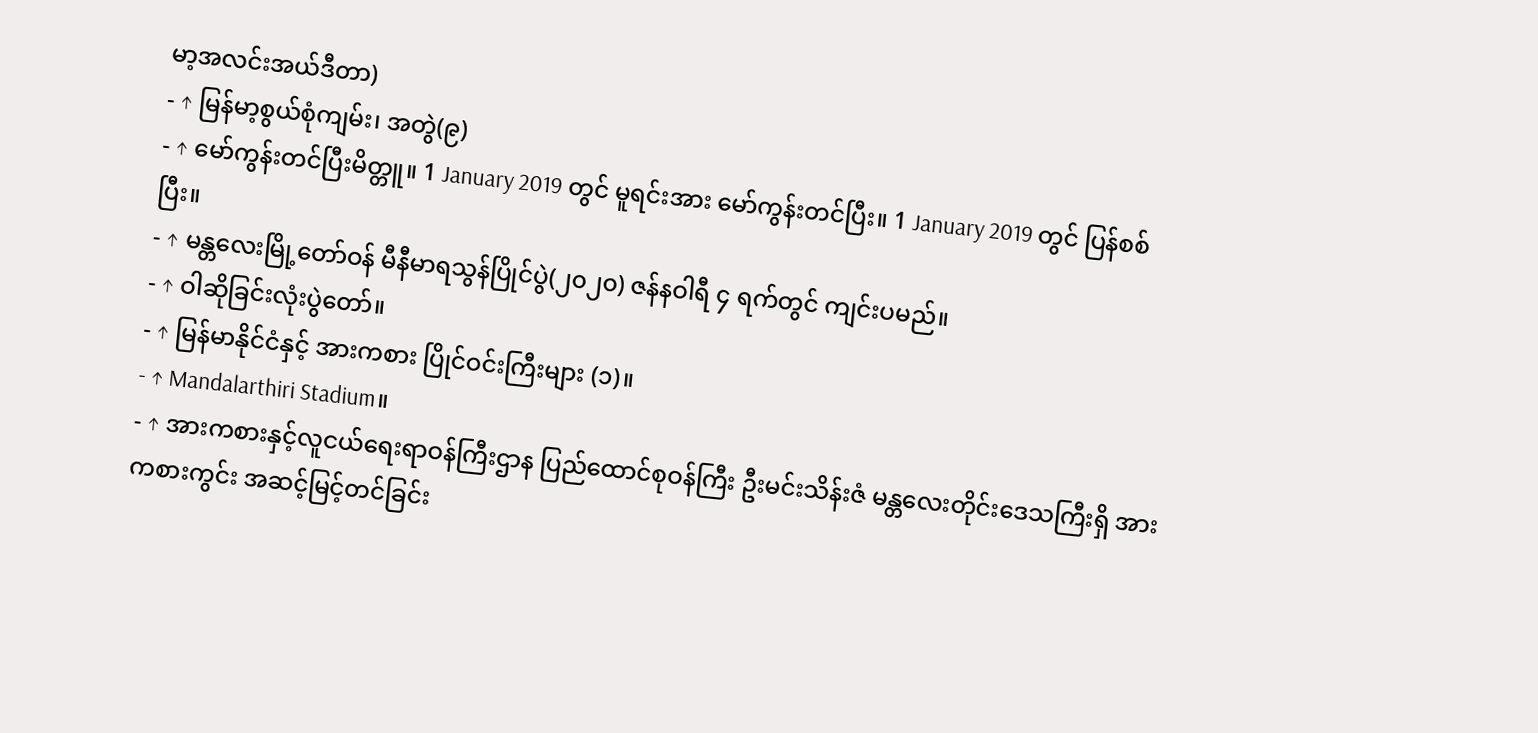မာ့အလင်းအယ်ဒီတာ)
- ↑ မြန်မာ့စွယ်စုံကျမ်း၊ အတွဲ(၉)
- ↑ မော်ကွန်းတင်ပြီးမိတ္တူ။ 1 January 2019 တွင် မူရင်းအား မော်ကွန်းတင်ပြီး။ 1 January 2019 တွင် ပြန်စစ်ပြီး။
- ↑ မန္တလေးမြို့တော်ဝန် မီနီမာရသွန်ပြိုင်ပွဲ(၂၀၂၀) ဇန်နဝါရီ ၄ ရက်တွင် ကျင်းပမည်။
- ↑ ဝါဆိုခြင်းလုံးပွဲတော်။
- ↑ မြန်မာနိုင်ငံနှင့် အားကစား ပြိုင်ဝင်းကြီးများ (၁)။
- ↑ Mandalarthiri Stadium။
- ↑ အားကစားနှင့်လူငယ်ရေးရာဝန်ကြီးဌာန ပြည်ထောင်စုဝန်ကြီး ဦးမင်းသိန်းဇံ မန္တလေးတိုင်းဒေသကြီးရှိ အားကစားကွင်း အဆင့်မြင့်တင်ခြင်း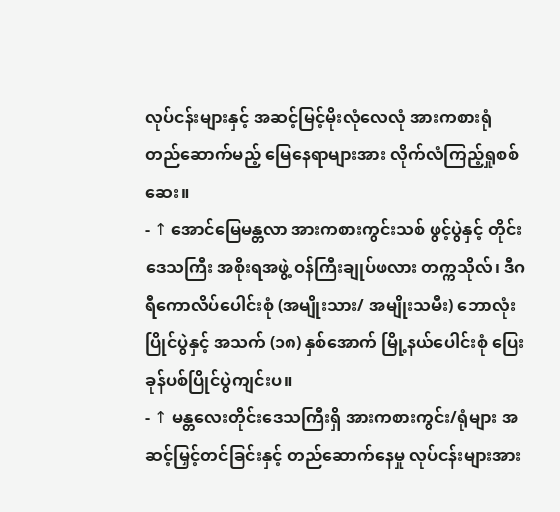လုပ်ငန်းများနှင့် အဆင့်မြင့်မိုးလုံလေလုံ အားကစားရုံ တည်ဆောက်မည့် မြေနေရာများအား လိုက်လံကြည့်ရှုစစ်ဆေး။
- ↑ အောင်မြေမန္တလာ အားကစားကွင်းသစ် ဖွင့်ပွဲနှင့် တိုင်းဒေသကြီး အစိုးရအဖွဲ့ ဝန်ကြီးချုပ်ဖလား တက္ကသိုလ်၊ ဒီဂရီကောလိပ်ပေါင်းစုံ (အမျိုးသား/ အမျိုးသမီး) ဘောလုံးပြိုင်ပွဲနှင့် အသက် (၁၈) နှစ်အောက် မြို့နယ်ပေါင်းစုံ ပြေးခုန်ပစ်ပြိုင်ပွဲကျင်းပ။
- ↑ မန္တလေးတိုင်းဒေသကြီးရှိ အားကစားကွင်း/ရုံများ အဆင့်မြှင့်တင်ခြင်းနှင့် တည်ဆောက်နေမှု လုပ်ငန်းများအား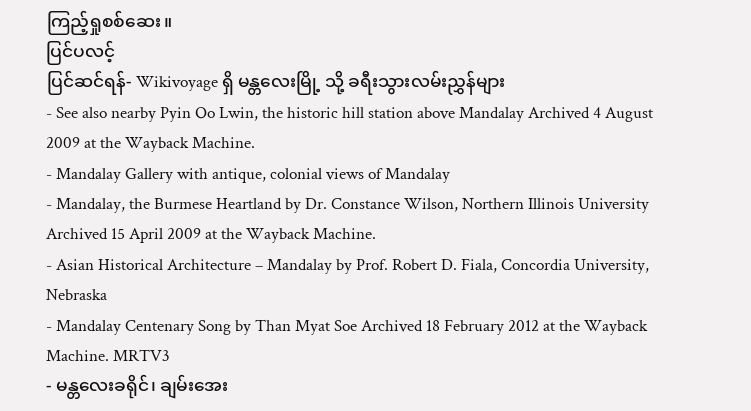ကြည့်ရှုစစ်ဆေး။
ပြင်ပလင့်
ပြင်ဆင်ရန်- Wikivoyage ရှိ မန္တလေးမြို့ သို့ ခရီးသွားလမ်းညွှန်များ
- See also nearby Pyin Oo Lwin, the historic hill station above Mandalay Archived 4 August 2009 at the Wayback Machine.
- Mandalay Gallery with antique, colonial views of Mandalay
- Mandalay, the Burmese Heartland by Dr. Constance Wilson, Northern Illinois University Archived 15 April 2009 at the Wayback Machine.
- Asian Historical Architecture – Mandalay by Prof. Robert D. Fiala, Concordia University, Nebraska
- Mandalay Centenary Song by Than Myat Soe Archived 18 February 2012 at the Wayback Machine. MRTV3
- မန္တလေးခရိုင်၊ ချမ်းအေး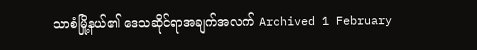သာစံမြို့နယ်၏ ဒေသဆိုင်ရာအချက်အလက် Archived 1 February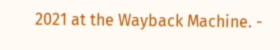2021 at the Wayback Machine. -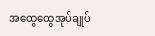အထွေထွေအုပ်ချုပ်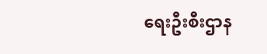ရေးဦးစီးဌာန